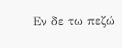Εν δε τω πεζώ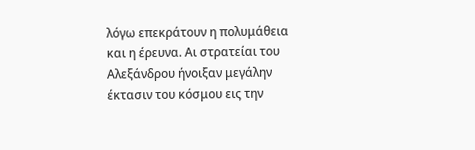λόγω επεκράτουν η πολυμάθεια και η έρευνα. Αι στρατείαι του Αλεξάνδρου ήνοιξαν μεγάλην έκτασιν του κόσμου εις την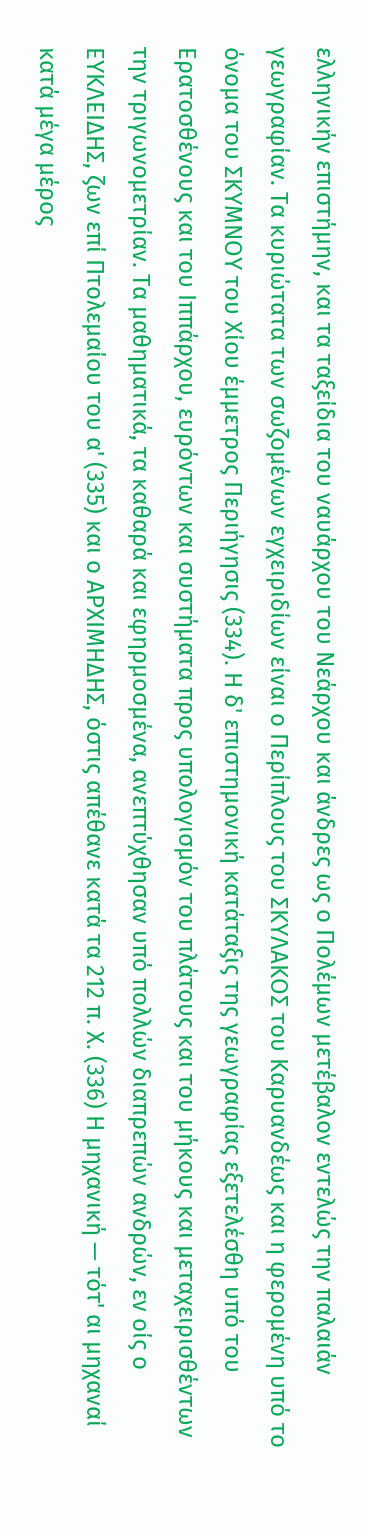ελληνικήν επιστήμην, και τα ταξείδια του ναυάρχου του Νεάρχου και άνδρες ως ο Πολέμων μετέβαλον εντελώς την παλαιάν γεωγραφίαν. Τα κυριώτατα των σωζομένων εγχειριδίων είναι ο Περίπλους του ΣΚΥΛΑΚΟΣ του Καρυανδέως και η φερομένη υπό το όνομα του ΣΚΥΜΝΟΥ του Χίου έμμετρος Περιήγησις (334). Η δ' επιστημονική κατάταξις της γεωγραφίας εξετελέσθη υπό του Ερατοσθένους και του Ιππάρχου, ευρόντων και συστήματα προς υπολογισμόν του πλάτους και του μήκους και μεταχειρισθέντων την τριγωνομετρίαν. Τα μαθηματικά, τα καθαρά και εφηρμοσμένα, ανεπτύχθησαν υπό πολλών διαπρεπών ανδρών, εν οίς ο ΕΥΚΛΕΙΔΗΣ, ζων επί Πτολεμαίου του α' (335) και ο ΑΡΧΙΜΗΔΗΣ, όστις απέθανε κατά τα 212 π. Χ. (336) Η μηχανική — τότ' αι μηχαναί κατά μέγα μέρος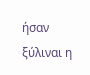ήσαν ξύλιναι η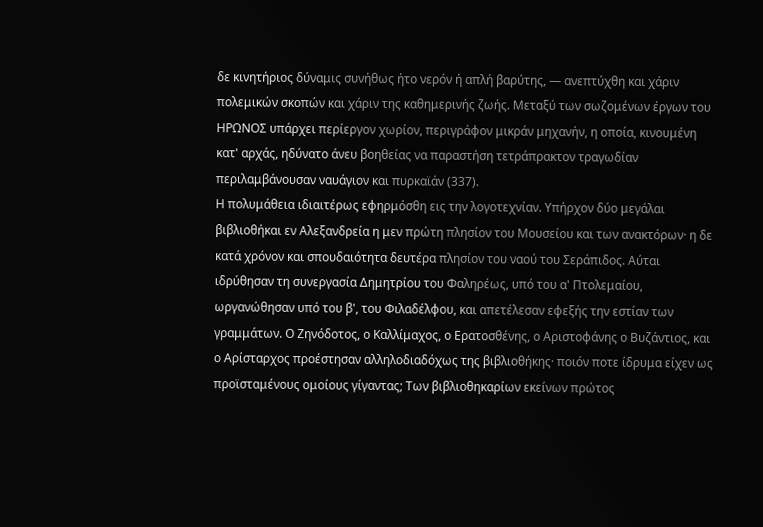δε κινητήριος δύναμις συνήθως ήτο νερόν ή απλή βαρύτης, — ανεπτύχθη και χάριν πολεμικών σκοπών και χάριν της καθημερινής ζωής. Μεταξύ των σωζομένων έργων του ΗΡΩΝΟΣ υπάρχει περίεργον χωρίον, περιγράφον μικράν μηχανήν, η οποία, κινουμένη κατ' αρχάς, ηδύνατο άνευ βοηθείας να παραστήση τετράπρακτον τραγωδίαν περιλαμβάνουσαν ναυάγιον και πυρκαϊάν (337).
Η πολυμάθεια ιδιαιτέρως εφηρμόσθη εις την λογοτεχνίαν. Υπήρχον δύο μεγάλαι βιβλιοθήκαι εν Αλεξανδρεία η μεν πρώτη πλησίον του Μουσείου και των ανακτόρων· η δε κατά χρόνον και σπουδαιότητα δευτέρα πλησίον του ναού του Σεράπιδος. Αύται ιδρύθησαν τη συνεργασία Δημητρίου του Φαληρέως, υπό του α' Πτολεμαίου, ωργανώθησαν υπό του β', του Φιλαδέλφου, και απετέλεσαν εφεξής την εστίαν των γραμμάτων. Ο Ζηνόδοτος, ο Καλλίμαχος, ο Ερατοσθένης, ο Αριστοφάνης ο Βυζάντιος, και ο Αρίσταρχος προέστησαν αλληλοδιαδόχως της βιβλιοθήκης· ποιόν ποτε ίδρυμα είχεν ως προϊσταμένους ομοίους γίγαντας; Των βιβλιοθηκαρίων εκείνων πρώτος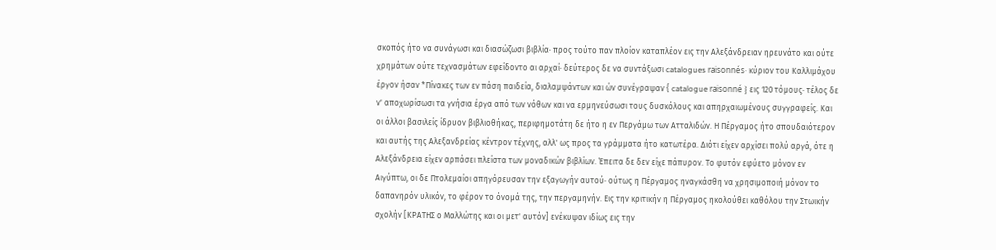σκοπός ήτο να συνάγωσι και διασώζωσι βιβλία· προς τούτο παν πλοίον καταπλέον εις την Αλεξάνδρειαν ηρευνάτο και ούτε χρημάτων ούτε τεχνασμάτων εφείδοντο αι αρχαί· δεύτερος δε να συντάξωσι catalogues raisonnés· κύριον του Καλλιμάχου έργον ήσαν *Πίνακες των εν πάση παιδεία, διαλαμψάντων και ών συνέγραψαν { catalogue raisonné } εις 120 τόμους· τέλος δε ν' αποχωρίσωσι τα γνήσια έργα από των νόθων και να ερμηνεύσωσι τους δυσκόλους και απηρχαιωμένους συγγραφείς. Και οι άλλοι βασιλείς ίδρυον βιβλιοθήκας, περιφημοτάτη δε ήτο η εν Περγάμω των Ατταλιδών. Η Πέργαμος ήτο σπουδαιότερον και αυτής της Αλεξανδρείας κέντρον τέχνης, αλλ' ως προς τα γράμματα ήτο κατωτέρα. Διότι είχεν αρχίσει πολύ αργά, ότε η Αλεξάνδρεια είχεν αρπάσει πλείστα των μοναδικών βιβλίων. Έπειτα δε δεν είχε πάπυρον. Το φυτόν εφύετο μόνον εν Αιγύπτω, οι δε Πτολεμαίοι απηγόρευσαν την εξαγωγήν αυτού· ούτως η Πέργαμος ηναγκάσθη να χρησιμοποιή μόνον το δαπανηρόν υλικόν, το φέρον το όνομά της, την περγαμηνήν. Εις την κριτικήν η Πέργαμος ηκολούθει καθόλου την Στωικήν σχολήν [ΚΡΑΤΗΣ ο Μαλλώτης και οι μετ' αυτόν] ενέκυψαν ιδίως εις την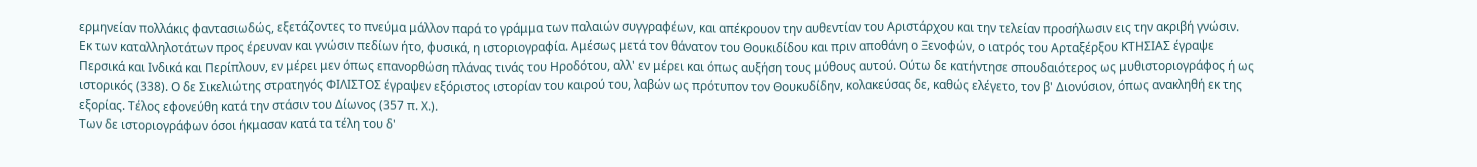ερμηνείαν πολλάκις φαντασιωδώς, εξετάζοντες το πνεύμα μάλλον παρά το γράμμα των παλαιών συγγραφέων, και απέκρουον την αυθεντίαν του Αριστάρχου και την τελείαν προσήλωσιν εις την ακριβή γνώσιν.
Εκ των καταλληλοτάτων προς έρευναν και γνώσιν πεδίων ήτο, φυσικά, η ιστοριογραφία. Αμέσως μετά τον θάνατον του Θουκιδίδου και πριν αποθάνη ο Ξενοφών, ο ιατρός του Αρταξέρξου ΚΤΗΣΙΑΣ έγραψε Περσικά και Ινδικά και Περίπλουν, εν μέρει μεν όπως επανορθώση πλάνας τινάς του Ηροδότου, αλλ' εν μέρει και όπως αυξήση τους μύθους αυτού. Ούτω δε κατήντησε σπουδαιότερος ως μυθιστοριογράφος ή ως ιστορικός (338). Ο δε Σικελιώτης στρατηγός ΦΙΛΙΣΤΟΣ έγραψεν εξόριστος ιστορίαν του καιρού του, λαβών ως πρότυπον τον Θουκυδίδην, κολακεύσας δε, καθώς ελέγετο, τον β' Διονύσιον, όπως ανακληθή εκ της εξορίας. Τέλος εφονεύθη κατά την στάσιν του Δίωνος (357 π. Χ.).
Των δε ιστοριογράφων όσοι ήκμασαν κατά τα τέλη του δ'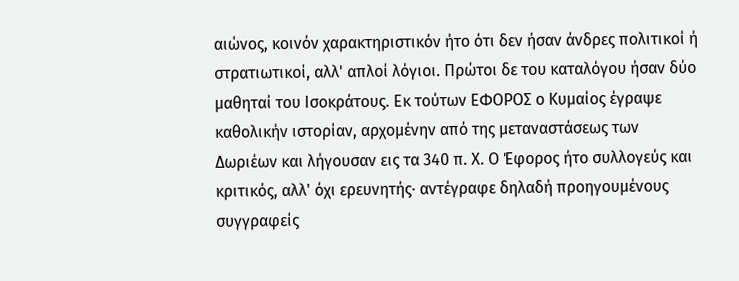αιώνος, κοινόν χαρακτηριστικόν ήτο ότι δεν ήσαν άνδρες πολιτικοί ή στρατιωτικοί, αλλ' απλοί λόγιοι. Πρώτοι δε του καταλόγου ήσαν δύο μαθηταί του Ισοκράτους. Εκ τούτων ΕΦΟΡΟΣ ο Κυμαίος έγραψε καθολικήν ιστορίαν, αρχομένην από της μεταναστάσεως των Δωριέων και λήγουσαν εις τα 340 π. Χ. Ο Έφορος ήτο συλλογεύς και κριτικός, αλλ' όχι ερευνητής· αντέγραφε δηλαδή προηγουμένους συγγραφείς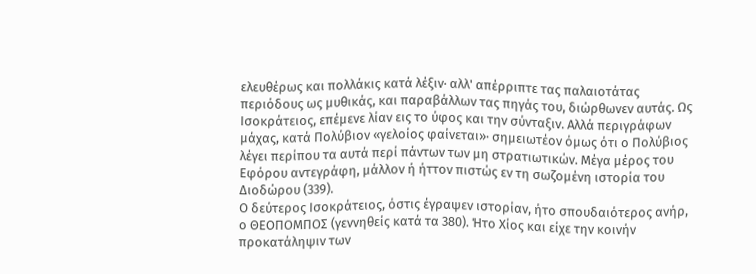ελευθέρως και πολλάκις κατά λέξιν· αλλ' απέρριπτε τας παλαιοτάτας περιόδους ως μυθικάς, και παραβάλλων τας πηγάς του, διώρθωνεν αυτάς. Ως Ισοκράτειος, επέμενε λίαν εις το ύφος και την σύνταξιν. Αλλά περιγράφων μάχας, κατά Πολύβιον «γελοίος φαίνεται»· σημειωτέον όμως ότι ο Πολύβιος λέγει περίπου τα αυτά περί πάντων των μη στρατιωτικών. Μέγα μέρος του Εφόρου αντεγράφη, μάλλον ή ήττον πιστώς εν τη σωζομένη ιστορία του Διοδώρου (339).
Ο δεύτερος Ισοκράτειος, όστις έγραψεν ιστορίαν, ήτο σπουδαιότερος ανήρ, ο ΘΕΟΠΟΜΠΟΣ (γεννηθείς κατά τα 380). Ήτο Χίος και είχε την κοινήν προκατάληψιν των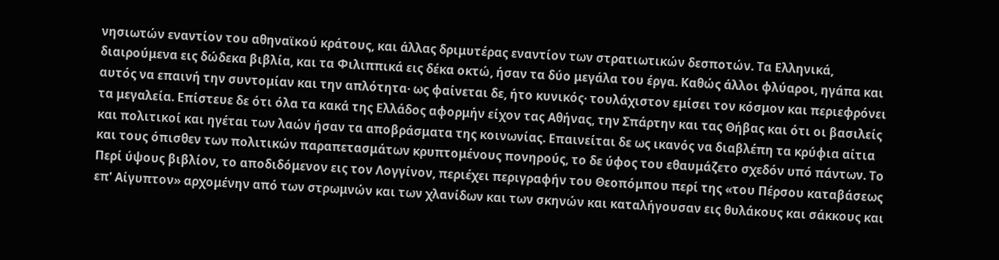νησιωτών εναντίον του αθηναϊκού κράτους, και άλλας δριμυτέρας εναντίον των στρατιωτικών δεσποτών. Τα Ελληνικά, διαιρούμενα εις δώδεκα βιβλία, και τα Φιλιππικά εις δέκα οκτώ, ήσαν τα δύο μεγάλα του έργα. Καθώς άλλοι φλύαροι, ηγάπα και αυτός να επαινή την συντομίαν και την απλότητα· ως φαίνεται δε, ήτο κυνικός· τουλάχιστον εμίσει τον κόσμον και περιεφρόνει τα μεγαλεία. Επίστευε δε ότι όλα τα κακά της Ελλάδος αφορμήν είχον τας Αθήνας, την Σπάρτην και τας Θήβας και ότι οι βασιλείς και πολιτικοί και ηγέται των λαών ήσαν τα αποβράσματα της κοινωνίας. Επαινείται δε ως ικανός να διαβλέπη τα κρύφια αίτια και τους όπισθεν των πολιτικών παραπετασμάτων κρυπτομένους πονηρούς, το δε ύφος του εθαυμάζετο σχεδόν υπό πάντων. Το Περί ύψους βιβλίον, το αποδιδόμενον εις τον Λογγίνον, περιέχει περιγραφήν του Θεοπόμπου περί της «του Πέρσου καταβάσεως επ' Αίγυπτον» αρχομένην από των στρωμνών και των χλανίδων και των σκηνών και καταλήγουσαν εις θυλάκους και σάκκους και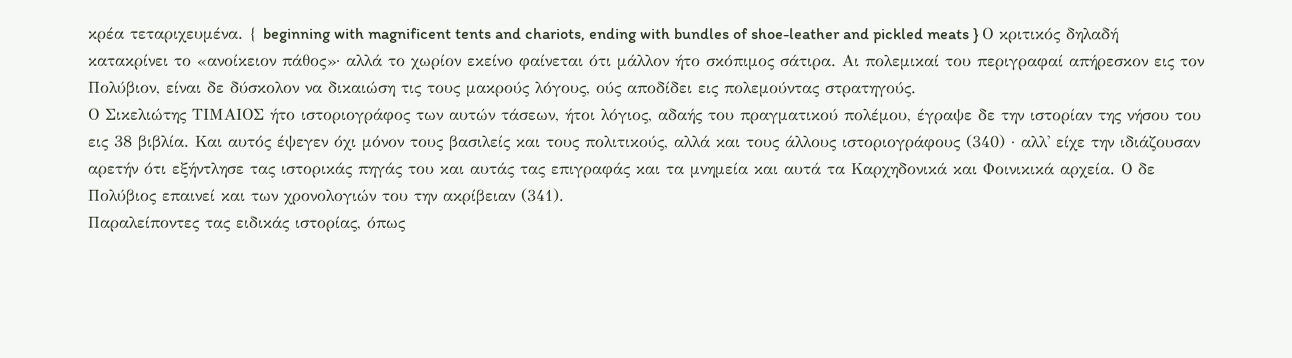κρέα τεταριχευμένα. { beginning with magnificent tents and chariots, ending with bundles of shoe-leather and pickled meats } Ο κριτικός δηλαδή κατακρίνει το «ανοίκειον πάθος»· αλλά το χωρίον εκείνο φαίνεται ότι μάλλον ήτο σκόπιμος σάτιρα. Αι πολεμικαί του περιγραφαί απήρεσκον εις τον Πολύβιον, είναι δε δύσκολον να δικαιώση τις τους μακρούς λόγους, ούς αποδίδει εις πολεμούντας στρατηγούς.
Ο Σικελιώτης ΤΙΜΑΙΟΣ ήτο ιστοριογράφος των αυτών τάσεων, ήτοι λόγιος, αδαής του πραγματικού πολέμου, έγραψε δε την ιστορίαν της νήσου του εις 38 βιβλία. Και αυτός έψεγεν όχι μόνον τους βασιλείς και τους πολιτικούς, αλλά και τους άλλους ιστοριογράφους (340) · αλλ' είχε την ιδιάζουσαν αρετήν ότι εξήντλησε τας ιστορικάς πηγάς του και αυτάς τας επιγραφάς και τα μνημεία και αυτά τα Καρχηδονικά και Φοινικικά αρχεία. Ο δε Πολύβιος επαινεί και των χρονολογιών του την ακρίβειαν (341).
Παραλείποντες τας ειδικάς ιστορίας, όπως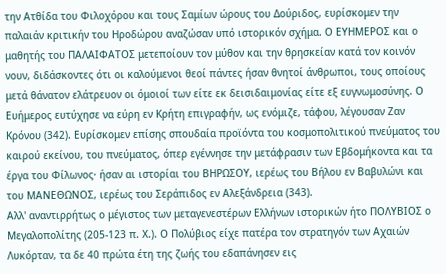την Ατθίδα του Φιλοχόρου και τους Σαμίων ώρους του Δούριδος, ευρίσκομεν την παλαιάν κριτικήν του Ηροδώρου αναζώσαν υπό ιστορικόν σχήμα. Ο ΕΥΗΜΕΡΟΣ και ο μαθητής του ΠΑΛΑΙΦΑΤΟΣ μετεποίουν τον μύθον και την θρησκείαν κατά τον κοινόν νουν, διδάσκοντες ότι οι καλούμενοι θεοί πάντες ήσαν θνητοί άνθρωποι, τους οποίους μετά θάνατον ελάτρευον οι όμοιοί των είτε εκ δεισιδαιμονίας είτε εξ ευγνωμοσύνης. Ο Ευήμερος ευτύχησε να εύρη εν Κρήτη επιγραφήν, ως ενόμιζε, τάφου, λέγουσαν Ζαν Κρόνου (342). Ευρίσκομεν επίσης σπουδαία προϊόντα του κοσμοπολιτικού πνεύματος του καιρού εκείνου, του πνεύματος, όπερ εγέννησε την μετάφρασιν των Εβδομήκοντα και τα έργα του Φίλωνος· ήσαν αι ιστορίαι του ΒΗΡΩΣΟΥ, ιερέως του Βήλου εν Βαβυλώνι και του ΜΑΝΕΘΩΝΟΣ, ιερέως του Σεράπιδος εν Αλεξάνδρεια (343).
Αλλ' αναντιρρήτως ο μέγιστος των μεταγενεστέρων Ελλήνων ιστορικών ήτο ΠΟΛΥΒΙΟΣ ο Μεγαλοπολίτης (205-123 π. Χ.). Ο Πολύβιος είχε πατέρα τον στρατηγόν των Αχαιών Λυκόρταν, τα δε 40 πρώτα έτη της ζωής του εδαπάνησεν εις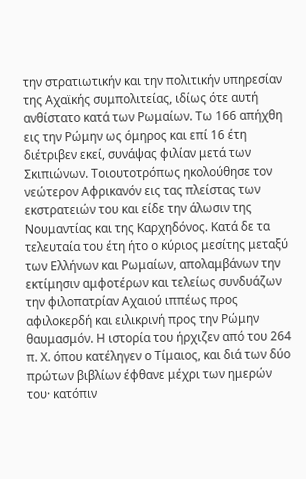την στρατιωτικήν και την πολιτικήν υπηρεσίαν της Αχαϊκής συμπολιτείας, ιδίως ότε αυτή ανθίστατο κατά των Ρωμαίων. Τω 166 απήχθη εις την Ρώμην ως όμηρος και επί 16 έτη διέτριβεν εκεί, συνάψας φιλίαν μετά των Σκιπιώνων. Τοιουτοτρόπως ηκολούθησε τον νεώτερον Αφρικανόν εις τας πλείστας των εκστρατειών του και είδε την άλωσιν της Νουμαντίας και της Καρχηδόνος. Κατά δε τα τελευταία του έτη ήτο ο κύριος μεσίτης μεταξύ των Ελλήνων και Ρωμαίων, απολαμβάνων την εκτίμησιν αμφοτέρων και τελείως συνδυάζων την φιλοπατρίαν Αχαιού ιππέως προς αφιλοκερδή και ειλικρινή προς την Ρώμην θαυμασμόν. Η ιστορία του ήρχιζεν από του 264 π. Χ. όπου κατέληγεν ο Τίμαιος, και διά των δύο πρώτων βιβλίων έφθανε μέχρι των ημερών του· κατόπιν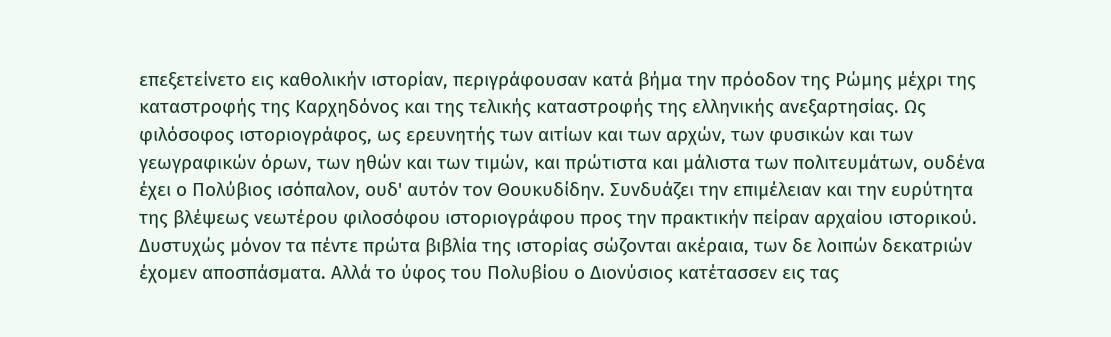επεξετείνετο εις καθολικήν ιστορίαν, περιγράφουσαν κατά βήμα την πρόοδον της Ρώμης μέχρι της καταστροφής της Καρχηδόνος και της τελικής καταστροφής της ελληνικής ανεξαρτησίας. Ως φιλόσοφος ιστοριογράφος, ως ερευνητής των αιτίων και των αρχών, των φυσικών και των γεωγραφικών όρων, των ηθών και των τιμών, και πρώτιστα και μάλιστα των πολιτευμάτων, ουδένα έχει ο Πολύβιος ισόπαλον, ουδ' αυτόν τον Θουκυδίδην. Συνδυάζει την επιμέλειαν και την ευρύτητα της βλέψεως νεωτέρου φιλοσόφου ιστοριογράφου προς την πρακτικήν πείραν αρχαίου ιστορικού. Δυστυχώς μόνον τα πέντε πρώτα βιβλία της ιστορίας σώζονται ακέραια, των δε λοιπών δεκατριών έχομεν αποσπάσματα. Αλλά το ύφος του Πολυβίου ο Διονύσιος κατέτασσεν εις τας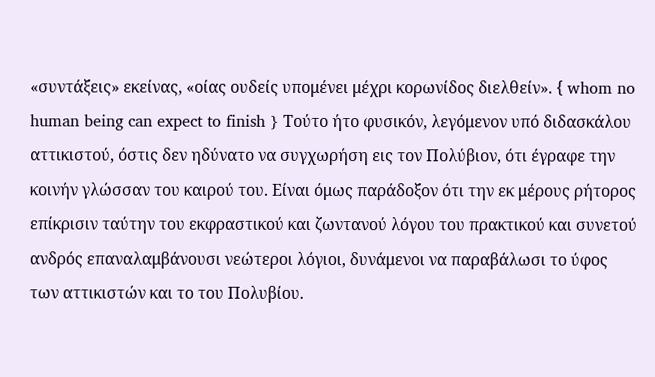«συντάξεις» εκείνας, «οίας ουδείς υπομένει μέχρι κορωνίδος διελθείν». { whom no human being can expect to finish } Τούτο ήτο φυσικόν, λεγόμενον υπό διδασκάλου αττικιστού, όστις δεν ηδύνατο να συγχωρήση εις τον Πολύβιον, ότι έγραφε την κοινήν γλώσσαν του καιρού του. Είναι όμως παράδοξον ότι την εκ μέρους ρήτορος επίκρισιν ταύτην του εκφραστικού και ζωντανού λόγου του πρακτικού και συνετού ανδρός επαναλαμβάνουσι νεώτεροι λόγιοι, δυνάμενοι να παραβάλωσι το ύφος των αττικιστών και το του Πολυβίου.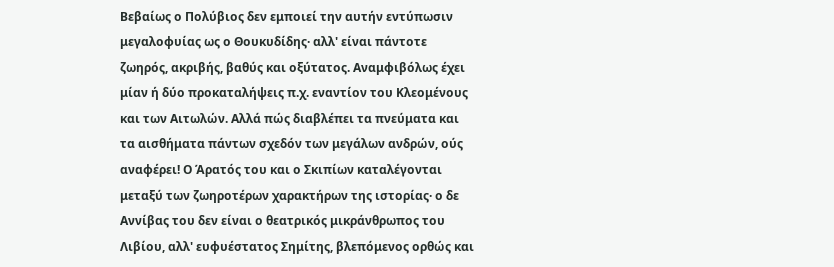Βεβαίως ο Πολύβιος δεν εμποιεί την αυτήν εντύπωσιν μεγαλοφυίας ως ο Θουκυδίδης· αλλ' είναι πάντοτε ζωηρός, ακριβής, βαθύς και οξύτατος. Αναμφιβόλως έχει μίαν ή δύο προκαταλήψεις π.χ. εναντίον του Κλεομένους και των Αιτωλών. Αλλά πώς διαβλέπει τα πνεύματα και τα αισθήματα πάντων σχεδόν των μεγάλων ανδρών, ούς αναφέρει! Ο Άρατός του και ο Σκιπίων καταλέγονται μεταξύ των ζωηροτέρων χαρακτήρων της ιστορίας· ο δε Αννίβας του δεν είναι ο θεατρικός μικράνθρωπος του Λιβίου, αλλ' ευφυέστατος Σημίτης, βλεπόμενος ορθώς και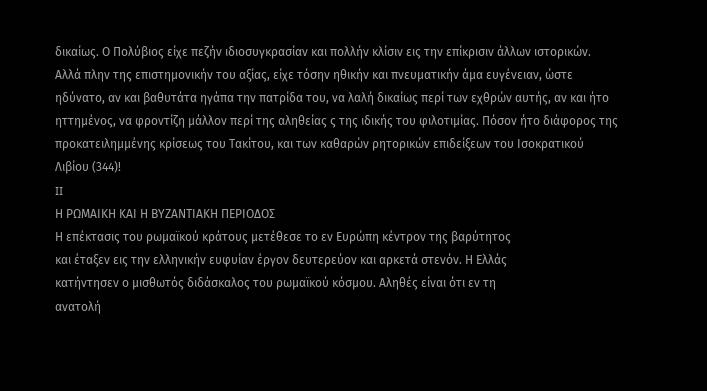δικαίως. Ο Πολύβιος είχε πεζήν ιδιοσυγκρασίαν και πολλήν κλίσιν εις την επίκρισιν άλλων ιστορικών. Αλλά πλην της επιστημονικήν του αξίας, είχε τόσην ηθικήν και πνευματικήν άμα ευγένειαν, ώστε ηδύνατο, αν και βαθυτάτα ηγάπα την πατρίδα του, να λαλή δικαίως περί των εχθρών αυτής, αν και ήτο ηττημένος, να φροντίζη μάλλον περί της αληθείας ς της ιδικής του φιλοτιμίας. Πόσον ήτο διάφορος της προκατειλημμένης κρίσεως του Τακίτου, και των καθαρών ρητορικών επιδείξεων του Ισοκρατικού Λιβίου (344)!
II
Η ΡΩΜΑΙΚΗ ΚΑΙ Η ΒΥΖΑΝΤΙΑΚΗ ΠΕΡΙΟΔΟΣ
Η επέκτασις του ρωμαϊκού κράτους μετέθεσε το εν Ευρώπη κέντρον της βαρύτητος
και έταξεν εις την ελληνικήν ευφυίαν έργον δευτερεύον και αρκετά στενόν. Η Ελλάς
κατήντησεν ο μισθωτός διδάσκαλος του ρωμαϊκού κόσμου. Αληθές είναι ότι εν τη
ανατολή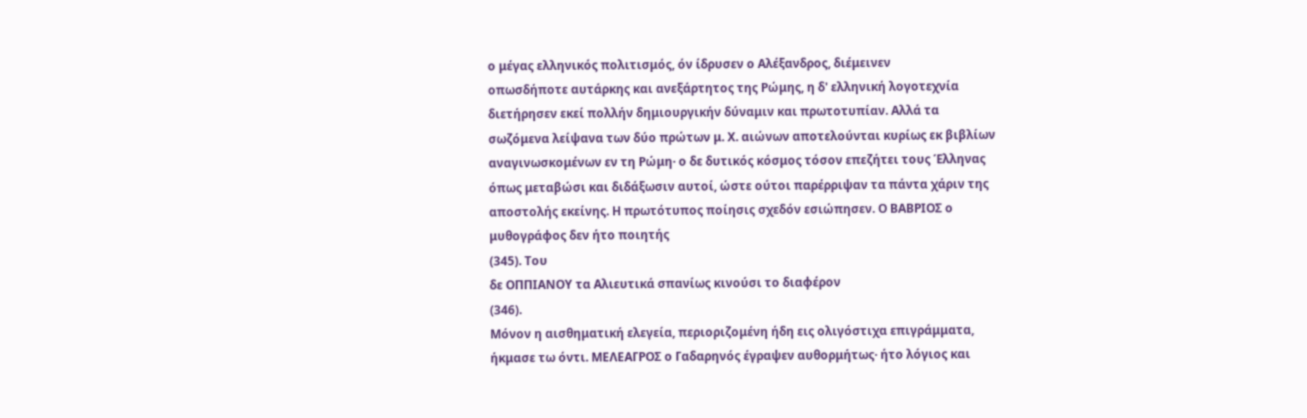ο μέγας ελληνικός πολιτισμός, όν ίδρυσεν ο Αλέξανδρος, διέμεινεν
οπωσδήποτε αυτάρκης και ανεξάρτητος της Ρώμης, η δ' ελληνική λογοτεχνία
διετήρησεν εκεί πολλήν δημιουργικήν δύναμιν και πρωτοτυπίαν. Αλλά τα
σωζόμενα λείψανα των δύο πρώτων μ. Χ. αιώνων αποτελούνται κυρίως εκ βιβλίων
αναγινωσκομένων εν τη Ρώμη· ο δε δυτικός κόσμος τόσον επεζήτει τους Έλληνας
όπως μεταβώσι και διδάξωσιν αυτοί, ώστε ούτοι παρέρριψαν τα πάντα χάριν της
αποστολής εκείνης. Η πρωτότυπος ποίησις σχεδόν εσιώπησεν. Ο ΒΑΒΡΙΟΣ ο
μυθογράφος δεν ήτο ποιητής
(345). Του
δε ΟΠΠΙΑΝΟΥ τα Αλιευτικά σπανίως κινούσι το διαφέρον
(346).
Μόνον η αισθηματική ελεγεία, περιοριζομένη ήδη εις ολιγόστιχα επιγράμματα,
ήκμασε τω όντι. ΜΕΛΕΑΓΡΟΣ ο Γαδαρηνός έγραψεν αυθορμήτως· ήτο λόγιος και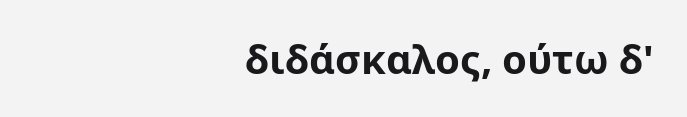διδάσκαλος, ούτω δ'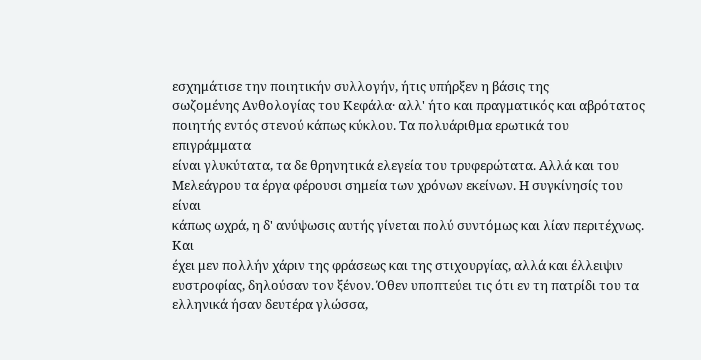εσχημάτισε την ποιητικήν συλλογήν, ήτις υπήρξεν η βάσις της
σωζομένης Ανθολογίας του Κεφάλα· αλλ' ήτο και πραγματικός και αβρότατος
ποιητής εντός στενού κάπως κύκλου. Τα πολυάριθμα ερωτικά του επιγράμματα
είναι γλυκύτατα, τα δε θρηνητικά ελεγεία του τρυφερώτατα. Αλλά και του
Μελεάγρου τα έργα φέρουσι σημεία των χρόνων εκείνων. Η συγκίνησίς του είναι
κάπως ωχρά, η δ' ανύψωσις αυτής γίνεται πολύ συντόμως και λίαν περιτέχνως. Και
έχει μεν πολλήν χάριν της φράσεως και της στιχουργίας, αλλά και έλλειψιν
ευστροφίας, δηλούσαν τον ξένον. Όθεν υποπτεύει τις ότι εν τη πατρίδι του τα
ελληνικά ήσαν δευτέρα γλώσσα,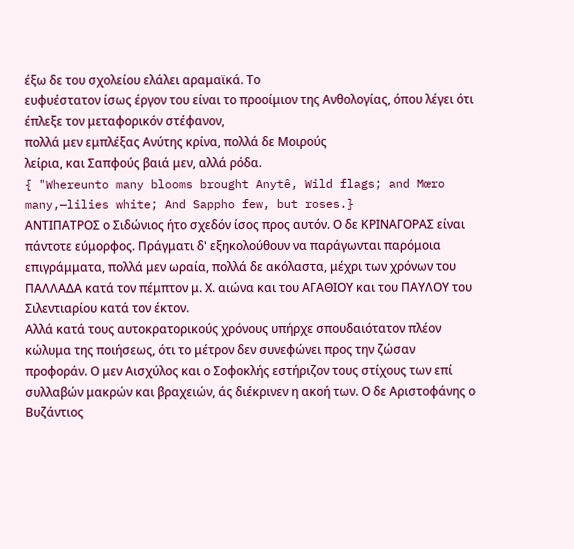έξω δε του σχολείου ελάλει αραμαϊκά. Το
ευφυέστατον ίσως έργον του είναι το προοίμιον της Ανθολογίας, όπου λέγει ότι
έπλεξε τον μεταφορικόν στέφανον,
πολλά μεν εμπλέξας Ανύτης κρίνα, πολλά δε Μοιρούς
λείρια, και Σαπφούς βαιά μεν, αλλά ρόδα.
{ "Whereunto many blooms brought Anytê, Wild flags; and Mœro many,—lilies white; And Sappho few, but roses.}
ΑΝΤΙΠΑΤΡΟΣ ο Σιδώνιος ήτο σχεδόν ίσος προς αυτόν. Ο δε ΚΡΙΝΑΓΟΡΑΣ είναι πάντοτε εύμορφος. Πράγματι δ' εξηκολούθουν να παράγωνται παρόμοια επιγράμματα, πολλά μεν ωραία, πολλά δε ακόλαστα, μέχρι των χρόνων του ΠΑΛΛΑΔΑ κατά τον πέμπτον μ. Χ. αιώνα και του ΑΓΑΘΙΟΥ και του ΠΑΥΛΟΥ του Σιλεντιαρίου κατά τον έκτον.
Αλλά κατά τους αυτοκρατορικούς χρόνους υπήρχε σπουδαιότατον πλέον κώλυμα της ποιήσεως, ότι το μέτρον δεν συνεφώνει προς την ζώσαν προφοράν. Ο μεν Αισχύλος και ο Σοφοκλής εστήριζον τους στίχους των επί συλλαβών μακρών και βραχειών, άς διέκρινεν η ακοή των. Ο δε Αριστοφάνης ο Βυζάντιος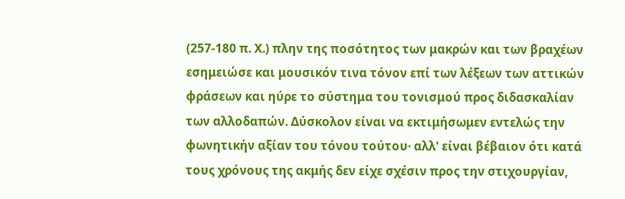(257-180 π. Χ.) πλην της ποσότητος των μακρών και των βραχέων εσημειώσε και μουσικόν τινα τόνον επί των λέξεων των αττικών φράσεων και ηύρε το σύστημα του τονισμού προς διδασκαλίαν των αλλοδαπών. Δύσκολον είναι να εκτιμήσωμεν εντελώς την φωνητικήν αξίαν του τόνου τούτου· αλλ' είναι βέβαιον ότι κατά τους χρόνους της ακμής δεν είχε σχέσιν προς την στιχουργίαν,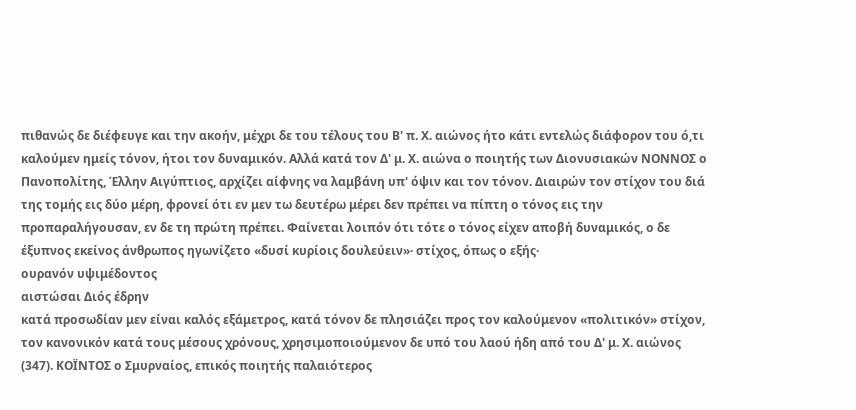πιθανώς δε διέφευγε και την ακοήν, μέχρι δε του τέλους του Β' π. Χ. αιώνος ήτο κάτι εντελώς διάφορον του ό,τι καλούμεν ημείς τόνον, ήτοι τον δυναμικόν. Αλλά κατά τον Δ' μ. Χ. αιώνα ο ποιητής των Διονυσιακών ΝΟΝΝΟΣ ο Πανοπολίτης, Έλλην Αιγύπτιος, αρχίζει αίφνης να λαμβάνη υπ' όψιν και τον τόνον. Διαιρών τον στίχον του διά της τομής εις δύο μέρη, φρονεί ότι εν μεν τω δευτέρω μέρει δεν πρέπει να πίπτη ο τόνος εις την προπαραλήγουσαν, εν δε τη πρώτη πρέπει. Φαίνεται λοιπόν ότι τότε ο τόνος είχεν αποβή δυναμικός, ο δε έξυπνος εκείνος άνθρωπος ηγωνίζετο «δυσί κυρίοις δουλεύειν»· στίχος, όπως ο εξής·
ουρανόν υψιμέδοντος
αιστώσαι Διός έδρην
κατά προσωδίαν μεν είναι καλός εξάμετρος, κατά τόνον δε πλησιάζει προς τον καλούμενον «πολιτικόν» στίχον, τον κανονικόν κατά τους μέσους χρόνους, χρησιμοποιούμενον δε υπό του λαού ήδη από του Δ' μ. Χ. αιώνος (347). ΚΟΪΝΤΟΣ ο Σμυρναίος, επικός ποιητής παλαιότερος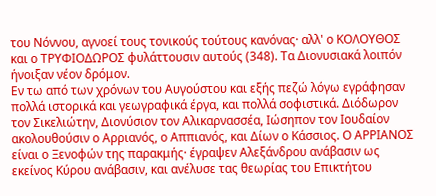του Νόννου, αγνοεί τους τονικούς τούτους κανόνας· αλλ' ο ΚΟΛΟΥΘΟΣ και ο ΤΡΥΦΙΟΔΩΡΟΣ φυλάττουσιν αυτούς (348). Τα Διονυσιακά λοιπόν ήνοιξαν νέον δρόμον.
Εν τω από των χρόνων του Αυγούστου και εξής πεζώ λόγω εγράφησαν πολλά ιστορικά και γεωγραφικά έργα, και πολλά σοφιστικά. Διόδωρον τον Σικελιώτην, Διονύσιον τον Αλικαρνασσέα, Ιώσηπον τον Ιουδαίον ακολουθούσιν ο Αρριανός, ο Αππιανός, και Δίων ο Κάσσιος. Ο ΑΡΡΙΑΝΟΣ είναι ο Ξενοφών της παρακμής· έγραψεν Αλεξάνδρου ανάβασιν ως εκείνος Κύρου ανάβασιν, και ανέλυσε τας θεωρίας του Επικτήτου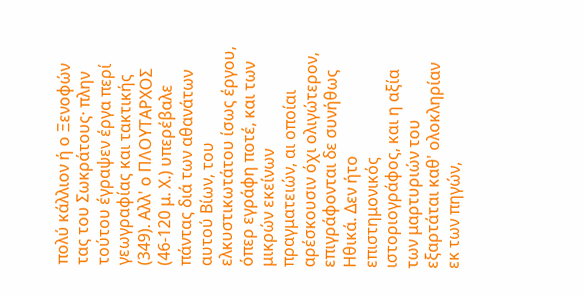πολύ κάλλιον ή ο Ξενοφών τας του Σωκράτους· πλην τούτου έγραψεν έργα περί γεωγραφίας και τακτικής (349). Αλλ' ο ΠΛΟΥΤΑΡΧΟΣ (46-120 μ. Χ.) υπερέβαλε πάντας διά των αθανάτων αυτού Βίων, του ελκυστικωτάτου ίσως έργου, όπερ εγράφη ποτέ, και των μικρών εκείνων πραγματειών, αι οποίαι αρέσκουσιν όχι ολιγώτερον, επιγράφονται δε συνήθως Ηθικά. Δεν ήτο επιστημονικός ιστοριογράφος, και η αξία των μαρτυριών του εξαρτάται καθ' ολοκληρίαν εκ των πηγών,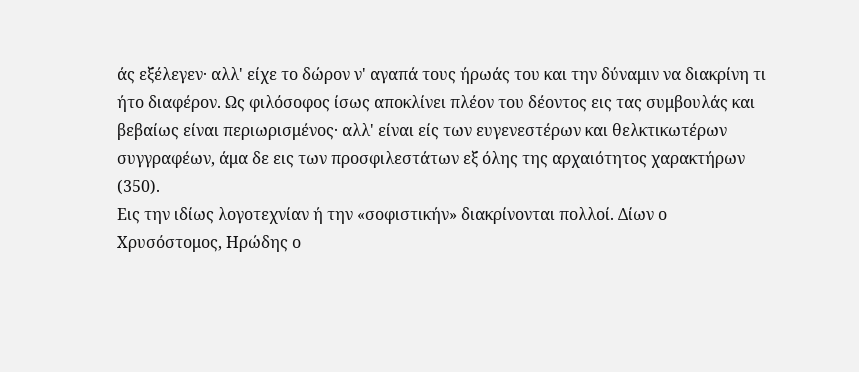άς εξέλεγεν· αλλ' είχε το δώρον ν' αγαπά τους ήρωάς του και την δύναμιν να διακρίνη τι ήτο διαφέρον. Ως φιλόσοφος ίσως αποκλίνει πλέον του δέοντος εις τας συμβουλάς και βεβαίως είναι περιωρισμένος· αλλ' είναι είς των ευγενεστέρων και θελκτικωτέρων συγγραφέων, άμα δε εις των προσφιλεστάτων εξ όλης της αρχαιότητος χαρακτήρων (350).
Εις την ιδίως λογοτεχνίαν ή την «σοφιστικήν» διακρίνονται πολλοί. Δίων ο Χρυσόστομος, Ηρώδης ο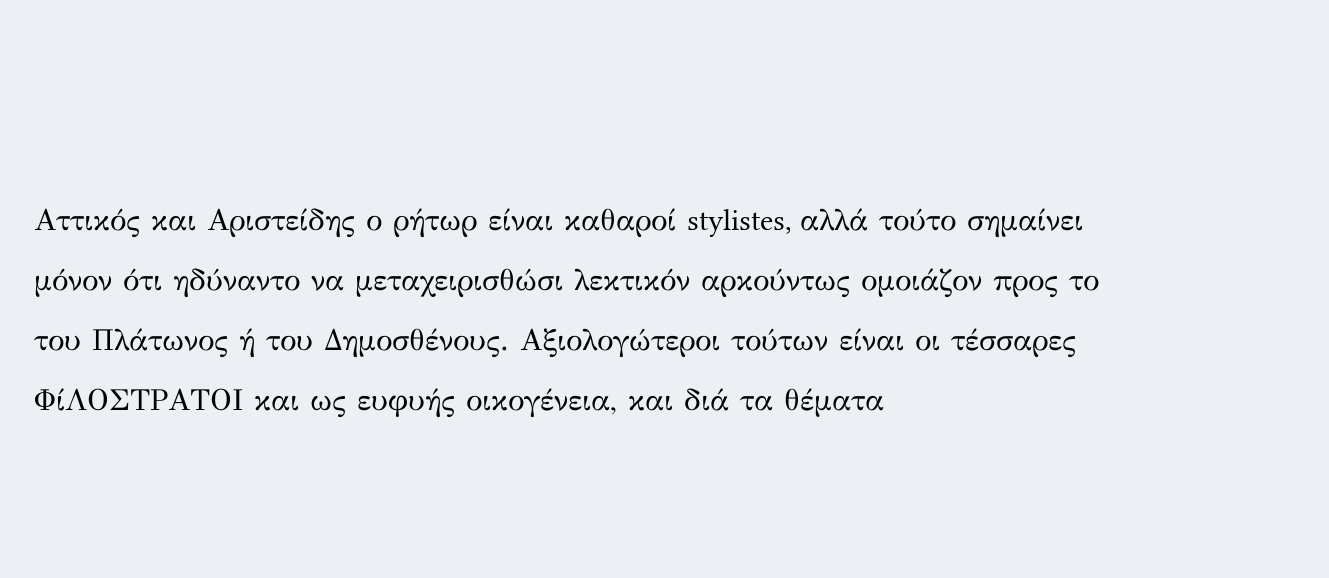Αττικός και Αριστείδης ο ρήτωρ είναι καθαροί stylistes, αλλά τούτο σημαίνει μόνον ότι ηδύναντο να μεταχειρισθώσι λεκτικόν αρκούντως ομοιάζον προς το του Πλάτωνος ή του Δημοσθένους. Αξιολογώτεροι τούτων είναι οι τέσσαρες ΦίΛΟΣΤΡΑΤΟΙ και ως ευφυής οικογένεια, και διά τα θέματα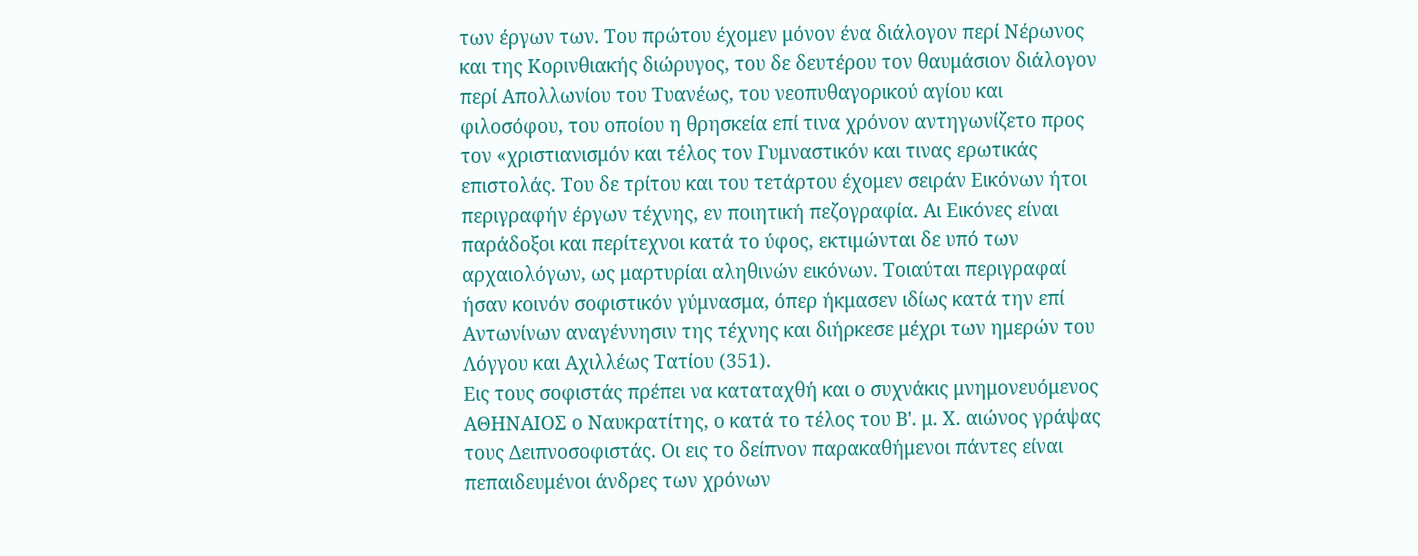των έργων των. Του πρώτου έχομεν μόνον ένα διάλογον περί Νέρωνος και της Κορινθιακής διώρυγος, του δε δευτέρου τον θαυμάσιον διάλογον περί Απολλωνίου του Τυανέως, του νεοπυθαγορικού αγίου και φιλοσόφου, του οποίου η θρησκεία επί τινα χρόνον αντηγωνίζετο προς τον «χριστιανισμόν και τέλος τον Γυμναστικόν και τινας ερωτικάς επιστολάς. Του δε τρίτου και του τετάρτου έχομεν σειράν Εικόνων ήτοι περιγραφήν έργων τέχνης, εν ποιητική πεζογραφία. Αι Εικόνες είναι παράδοξοι και περίτεχνοι κατά το ύφος, εκτιμώνται δε υπό των αρχαιολόγων, ως μαρτυρίαι αληθινών εικόνων. Τοιαύται περιγραφαί ήσαν κοινόν σοφιστικόν γύμνασμα, όπερ ήκμασεν ιδίως κατά την επί Αντωνίνων αναγέννησιν της τέχνης και διήρκεσε μέχρι των ημερών του Λόγγου και Αχιλλέως Τατίου (351).
Εις τους σοφιστάς πρέπει να καταταχθή και ο συχνάκις μνημονευόμενος ΑΘΗΝΑΙΟΣ ο Ναυκρατίτης, ο κατά το τέλος του Β'. μ. Χ. αιώνος γράψας τους Δειπνοσοφιστάς. Οι εις το δείπνον παρακαθήμενοι πάντες είναι πεπαιδευμένοι άνδρες των χρόνων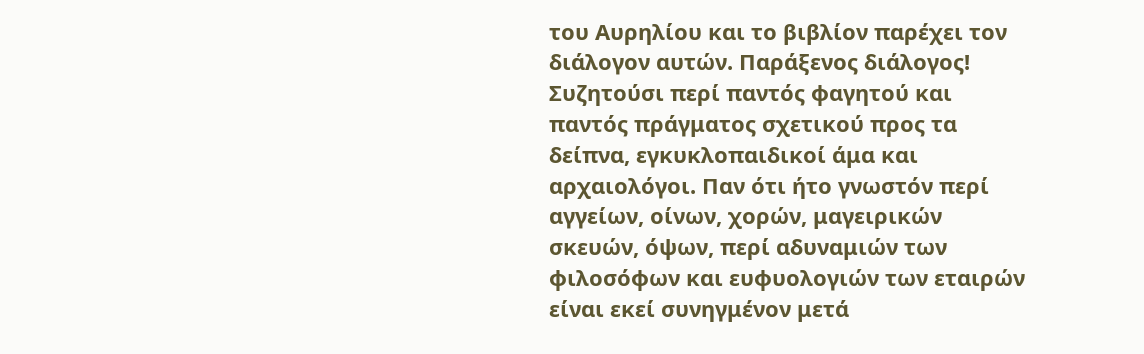του Αυρηλίου και το βιβλίον παρέχει τον διάλογον αυτών. Παράξενος διάλογος! Συζητούσι περί παντός φαγητού και παντός πράγματος σχετικού προς τα δείπνα, εγκυκλοπαιδικοί άμα και αρχαιολόγοι. Παν ότι ήτο γνωστόν περί αγγείων, οίνων, χορών, μαγειρικών σκευών, όψων, περί αδυναμιών των φιλοσόφων και ευφυολογιών των εταιρών είναι εκεί συνηγμένον μετά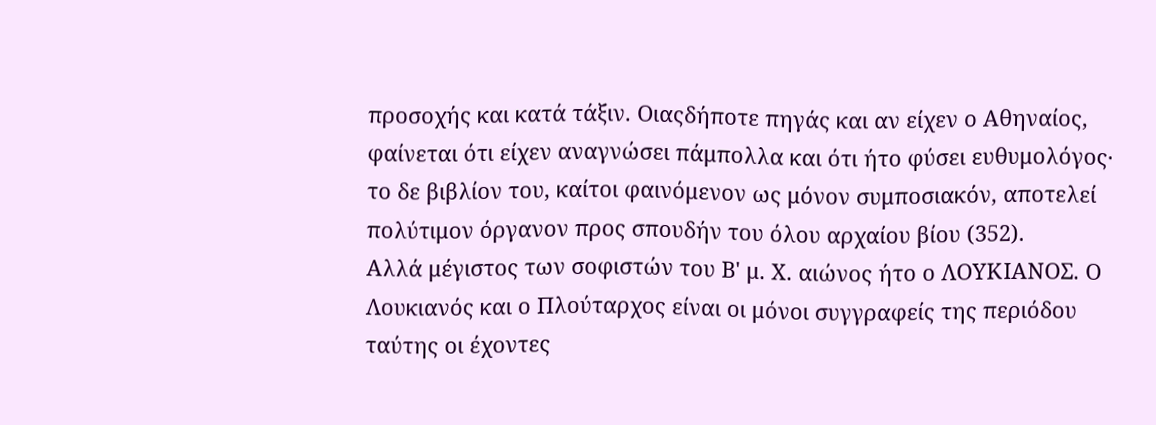προσοχής και κατά τάξιν. Οιαςδήποτε πηγάς και αν είχεν ο Αθηναίος, φαίνεται ότι είχεν αναγνώσει πάμπολλα και ότι ήτο φύσει ευθυμολόγος· το δε βιβλίον του, καίτοι φαινόμενον ως μόνον συμποσιακόν, αποτελεί πολύτιμον όργανον προς σπουδήν του όλου αρχαίου βίου (352).
Αλλά μέγιστος των σοφιστών του Β' μ. Χ. αιώνος ήτο ο ΛΟΥΚΙΑΝΟΣ. Ο Λουκιανός και ο Πλούταρχος είναι οι μόνοι συγγραφείς της περιόδου ταύτης οι έχοντες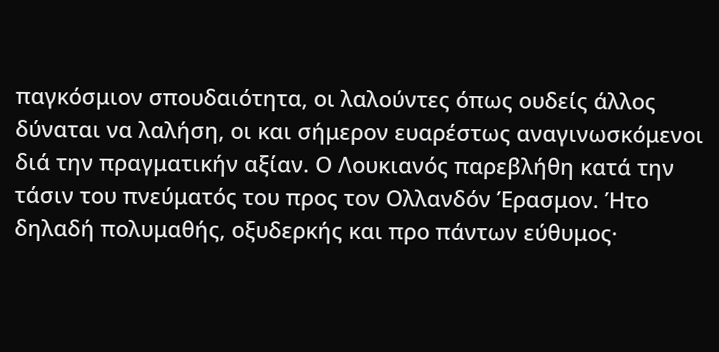παγκόσμιον σπουδαιότητα, οι λαλούντες όπως ουδείς άλλος δύναται να λαλήση, οι και σήμερον ευαρέστως αναγινωσκόμενοι διά την πραγματικήν αξίαν. Ο Λουκιανός παρεβλήθη κατά την τάσιν του πνεύματός του προς τον Ολλανδόν Έρασμον. Ήτο δηλαδή πολυμαθής, οξυδερκής και προ πάντων εύθυμος·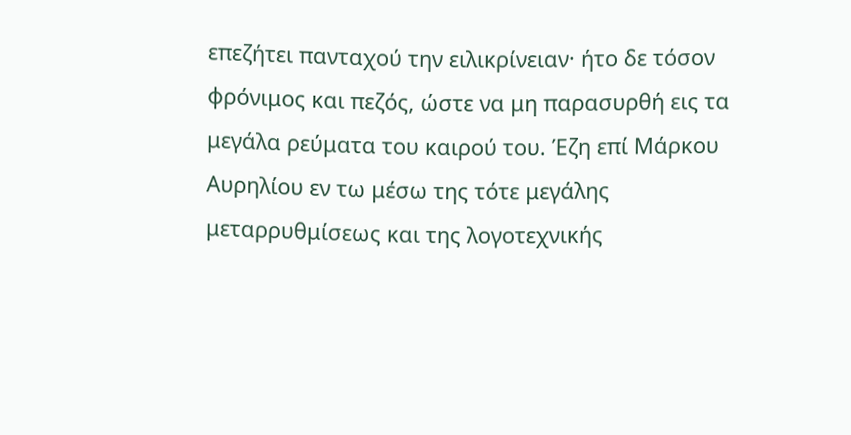επεζήτει πανταχού την ειλικρίνειαν· ήτο δε τόσον φρόνιμος και πεζός, ώστε να μη παρασυρθή εις τα μεγάλα ρεύματα του καιρού του. Έζη επί Μάρκου Αυρηλίου εν τω μέσω της τότε μεγάλης μεταρρυθμίσεως και της λογοτεχνικής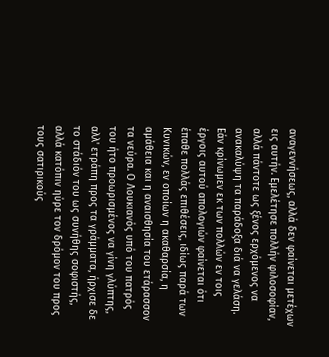αναγεννήσεως, αλλά δεν φαίνεται μετέχων εις αυτήν. Εμελέτησε πολλήν φιλοσοφίαν, αλλά πάντοτε ως ξένος ερχόμενος να ανακαλύψη τα παράδοξα διά να γελάση. Εάν κρίνωμεν εκ των πολλών εν τοις έργοις αυτού απολογιών φαίνεται ότι έπαθε πολλάς επιθέσεις, ιδίως παρά των Κυνικών, εν οποίων η ακαθαρσία, η αμάθεια και η αναισθησία του ετάρασσον τα νεύρα. Ο Λουκιανός υπό του πατρός του ήτο προωρισμένος να γίνη γλύπτης, αλλ' ετράπη προς τα γράμματα, ήρχισε δε το στάδιόν του ως συνήθης σοφιστής, αλλά κατόπιν ηύρε τον δρόμον του προς τους σατιρικούς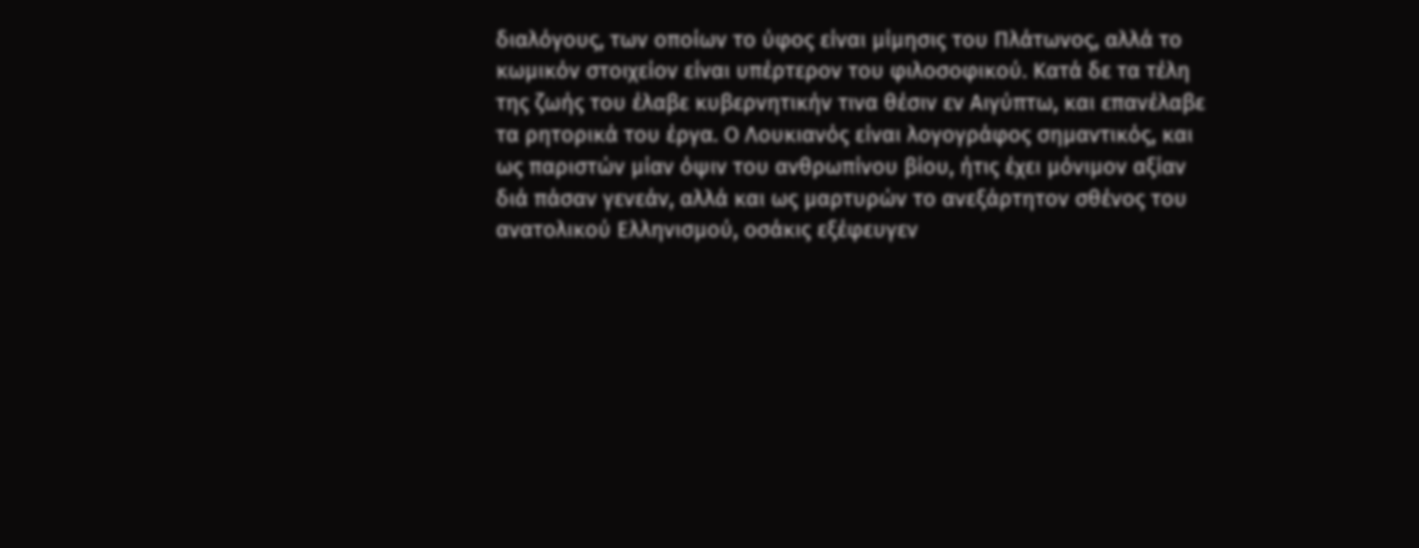διαλόγους, των οποίων το ύφος είναι μίμησις του Πλάτωνος, αλλά το κωμικόν στοιχείον είναι υπέρτερον του φιλοσοφικού. Κατά δε τα τέλη της ζωής του έλαβε κυβερνητικήν τινα θέσιν εν Αιγύπτω, και επανέλαβε τα ρητορικά του έργα. Ο Λουκιανός είναι λογογράφος σημαντικός, και ως παριστών μίαν όψιν του ανθρωπίνου βίου, ήτις έχει μόνιμον αξίαν διά πάσαν γενεάν, αλλά και ως μαρτυρών το ανεξάρτητον σθένος του ανατολικού Ελληνισμού, οσάκις εξέφευγεν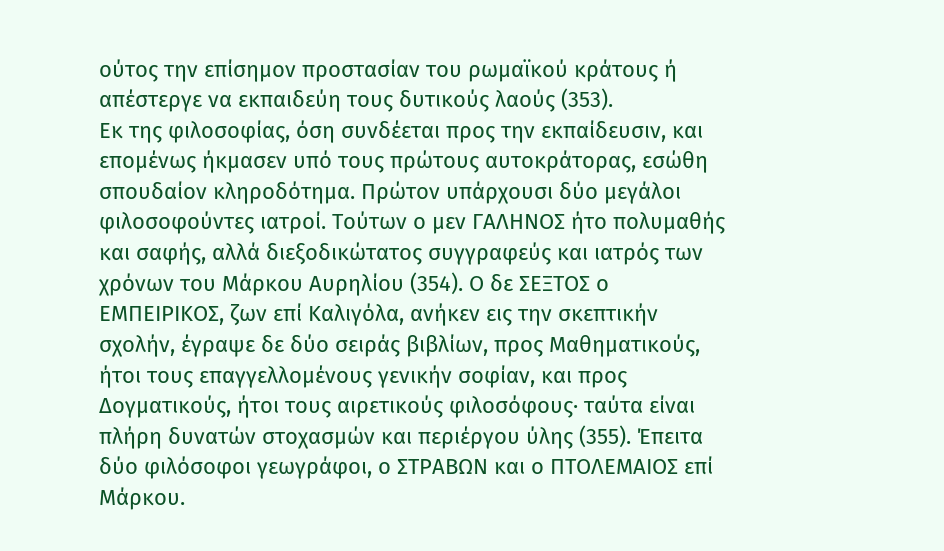ούτος την επίσημον προστασίαν του ρωμαϊκού κράτους ή απέστεργε να εκπαιδεύη τους δυτικούς λαούς (353).
Εκ της φιλοσοφίας, όση συνδέεται προς την εκπαίδευσιν, και επομένως ήκμασεν υπό τους πρώτους αυτοκράτορας, εσώθη σπουδαίον κληροδότημα. Πρώτον υπάρχουσι δύο μεγάλοι φιλοσοφούντες ιατροί. Τούτων ο μεν ΓΑΛΗΝΟΣ ήτο πολυμαθής και σαφής, αλλά διεξοδικώτατος συγγραφεύς και ιατρός των χρόνων του Μάρκου Αυρηλίου (354). Ο δε ΣΕΞΤΟΣ ο ΕΜΠΕΙΡΙΚΟΣ, ζων επί Καλιγόλα, ανήκεν εις την σκεπτικήν σχολήν, έγραψε δε δύο σειράς βιβλίων, προς Μαθηματικούς, ήτοι τους επαγγελλομένους γενικήν σοφίαν, και προς Δογματικούς, ήτοι τους αιρετικούς φιλοσόφους· ταύτα είναι πλήρη δυνατών στοχασμών και περιέργου ύλης (355). Έπειτα δύο φιλόσοφοι γεωγράφοι, ο ΣΤΡΑΒΩΝ και ο ΠΤΟΛΕΜΑΙΟΣ επί Μάρκου.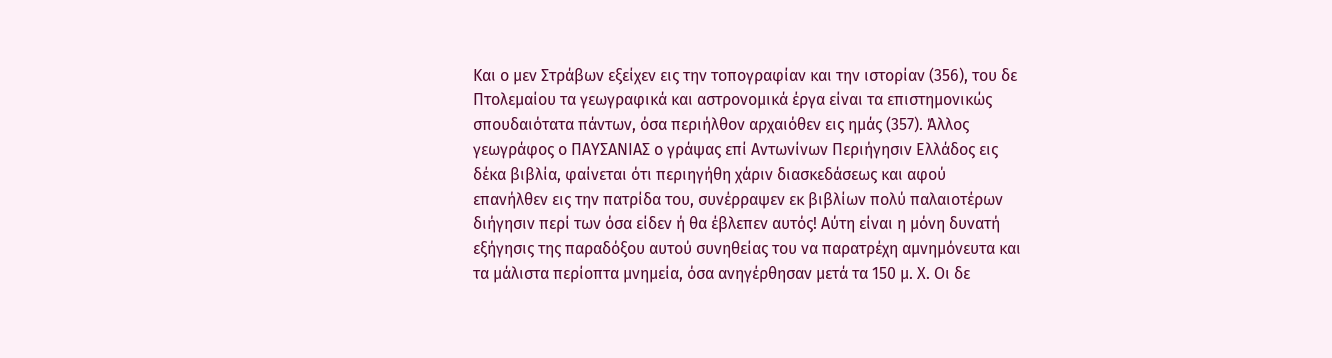Και ο μεν Στράβων εξείχεν εις την τοπογραφίαν και την ιστορίαν (356), του δε Πτολεμαίου τα γεωγραφικά και αστρονομικά έργα είναι τα επιστημονικώς σπουδαιότατα πάντων, όσα περιήλθον αρχαιόθεν εις ημάς (357). Άλλος γεωγράφος ο ΠΑΥΣΑΝΙΑΣ ο γράψας επί Αντωνίνων Περιήγησιν Ελλάδος εις δέκα βιβλία, φαίνεται ότι περιηγήθη χάριν διασκεδάσεως και αφού επανήλθεν εις την πατρίδα του, συνέρραψεν εκ βιβλίων πολύ παλαιοτέρων διήγησιν περί των όσα είδεν ή θα έβλεπεν αυτός! Αύτη είναι η μόνη δυνατή εξήγησις της παραδόξου αυτού συνηθείας του να παρατρέχη αμνημόνευτα και τα μάλιστα περίοπτα μνημεία, όσα ανηγέρθησαν μετά τα 150 μ. Χ. Οι δε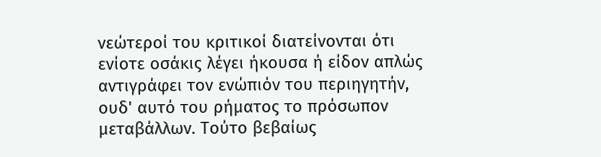νεώτεροί του κριτικοί διατείνονται ότι ενίοτε οσάκις λέγει ήκουσα ή είδον απλώς αντιγράφει τον ενώπιόν του περιηγητήν, ουδ' αυτό του ρήματος το πρόσωπον μεταβάλλων. Τούτο βεβαίως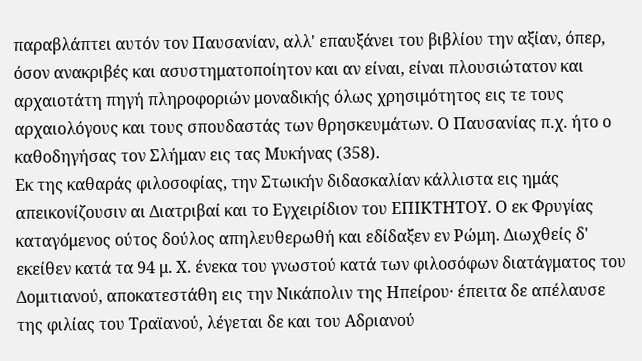παραβλάπτει αυτόν τον Παυσανίαν, αλλ' επαυξάνει του βιβλίου την αξίαν, όπερ, όσον ανακριβές και ασυστηματοποίητον και αν είναι, είναι πλουσιώτατον και αρχαιοτάτη πηγή πληροφοριών μοναδικής όλως χρησιμότητος εις τε τους αρχαιολόγους και τους σπουδαστάς των θρησκευμάτων. Ο Παυσανίας π.χ. ήτο ο καθοδηγήσας τον Σλήμαν εις τας Μυκήνας (358).
Εκ της καθαράς φιλοσοφίας, την Στωικήν διδασκαλίαν κάλλιστα εις ημάς απεικονίζουσιν αι Διατριβαί και το Εγχειρίδιον του ΕΠΙΚΤΗΤΟΥ. Ο εκ Φρυγίας καταγόμενος ούτος δούλος απηλευθερωθή και εδίδαξεν εν Ρώμη. Διωχθείς δ' εκείθεν κατά τα 94 μ. Χ. ένεκα του γνωστού κατά των φιλοσόφων διατάγματος του Δομιτιανού, αποκατεστάθη εις την Νικάπολιν της Ηπείρου· έπειτα δε απέλαυσε της φιλίας του Τραϊανού, λέγεται δε και του Αδριανού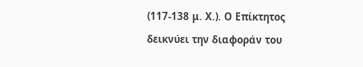(117-138 μ. Χ.). Ο Επίκτητος δεικνύει την διαφοράν του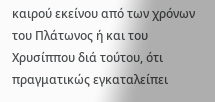καιρού εκείνου από των χρόνων του Πλάτωνος ή και του Χρυσίππου διά τούτου, ότι πραγματικώς εγκαταλείπει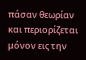πάσαν θεωρίαν και περιορίζεται μόνον εις την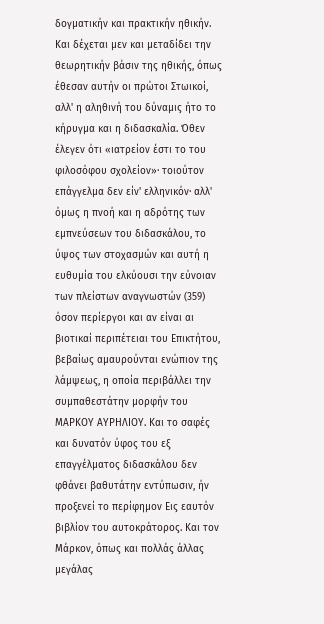δογματικήν και πρακτικήν ηθικήν. Και δέχεται μεν και μεταδίδει την θεωρητικήν βάσιν της ηθικής, όπως έθεσαν αυτήν οι πρώτοι Στωικοί, αλλ' η αληθινή του δύναμις ήτο το κήρυγμα και η διδασκαλία. Όθεν έλεγεν ότι «ιατρείον έστι το του φιλοσόφου σχολείον»· τοιούτον επάγγελμα δεν είν' ελληνικόν· αλλ' όμως η πνοή και η αδρότης των εμπνεύσεων του διδασκάλου, το ύψος των στοχασμών και αυτή η ευθυμία του ελκύουσι την εύνοιαν των πλείστων αναγνωστών (359) όσον περίεργοι και αν είναι αι βιοτικαί περιπέτειαι του Επικτήτου, βεβαίως αμαυρούνται ενώπιον της λάμψεως, η οποία περιβάλλει την συμπαθεστάτην μορφήν του ΜΑΡΚΟΥ ΑΥΡΗΛΙΟΥ. Και το σαφές και δυνατόν ύφος του εξ επαγγέλματος διδασκάλου δεν φθάνει βαθυτάτην εντύπωσιν, ήν προξενεί το περίφημον Εις εαυτόν βιβλίον του αυτοκράτορος. Και τον Μάρκον, όπως και πολλάς άλλας μεγάλας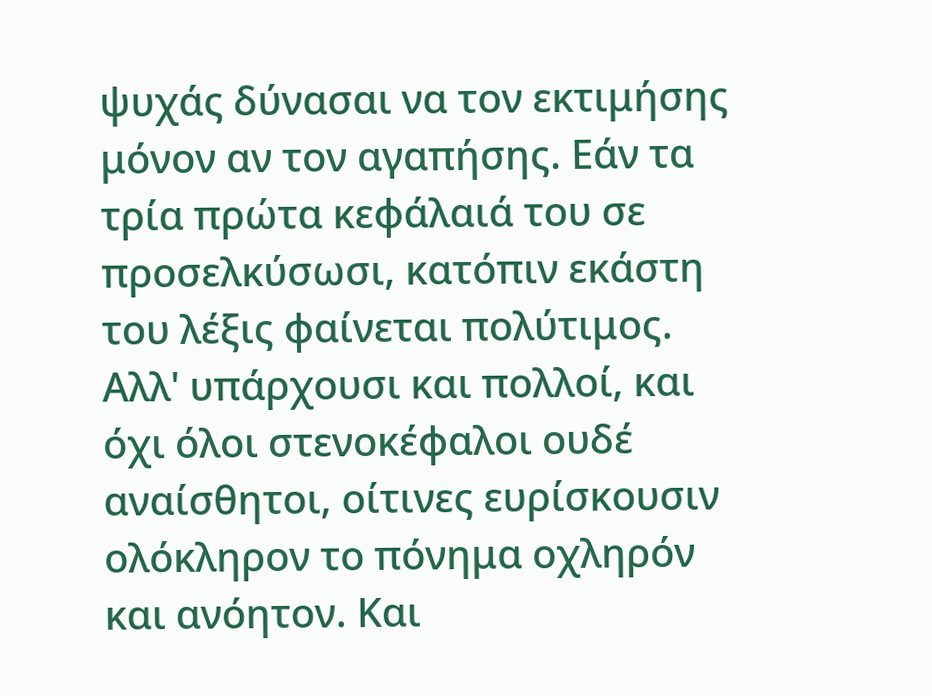ψυχάς δύνασαι να τον εκτιμήσης μόνον αν τον αγαπήσης. Εάν τα τρία πρώτα κεφάλαιά του σε προσελκύσωσι, κατόπιν εκάστη του λέξις φαίνεται πολύτιμος. Αλλ' υπάρχουσι και πολλοί, και όχι όλοι στενοκέφαλοι ουδέ αναίσθητοι, οίτινες ευρίσκουσιν ολόκληρον το πόνημα οχληρόν και ανόητον. Και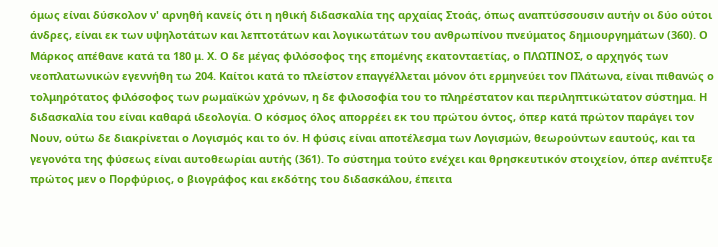όμως είναι δύσκολον ν' αρνηθή κανείς ότι η ηθική διδασκαλία της αρχαίας Στοάς, όπως αναπτύσσουσιν αυτήν οι δύο ούτοι άνδρες, είναι εκ των υψηλοτάτων και λεπτοτάτων και λογικωτάτων του ανθρωπίνου πνεύματος δημιουργημάτων (360). Ο Μάρκος απέθανε κατά τα 180 μ. Χ. Ο δε μέγας φιλόσοφος της επομένης εκατονταετίας, ο ΠΛΩΤΙΝΟΣ, ο αρχηγός των νεοπλατωνικών εγεννήθη τω 204. Καίτοι κατά το πλείστον επαγγέλλεται μόνον ότι ερμηνεύει τον Πλάτωνα, είναι πιθανώς ο τολμηρότατος φιλόσοφος των ρωμαϊκών χρόνων, η δε φιλοσοφία του το πληρέστατον και περιληπτικώτατον σύστημα. Η διδασκαλία του είναι καθαρά ιδεολογία. Ο κόσμος όλος απορρέει εκ του πρώτου όντος, όπερ κατά πρώτον παράγει τον Νουν, ούτω δε διακρίνεται ο Λογισμός και το όν. Η φύσις είναι αποτέλεσμα των Λογισμών, θεωρούντων εαυτούς, και τα γεγονότα της φύσεως είναι αυτοθεωρίαι αυτής (361). Το σύστημα τούτο ενέχει και θρησκευτικόν στοιχείον, όπερ ανέπτυξε πρώτος μεν ο Πορφύριος, ο βιογράφος και εκδότης του διδασκάλου, έπειτα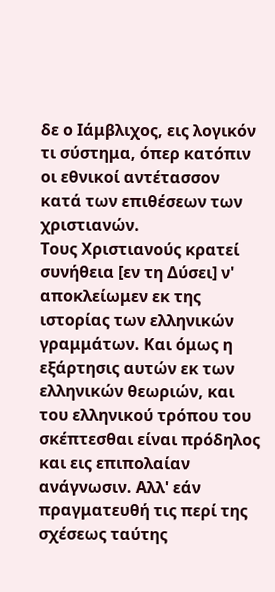δε ο Ιάμβλιχος, εις λογικόν τι σύστημα, όπερ κατόπιν οι εθνικοί αντέτασσον κατά των επιθέσεων των χριστιανών.
Τους Χριστιανούς κρατεί συνήθεια [εν τη Δύσει] ν' αποκλείωμεν εκ της ιστορίας των ελληνικών γραμμάτων. Και όμως η εξάρτησις αυτών εκ των ελληνικών θεωριών, και του ελληνικού τρόπου του σκέπτεσθαι είναι πρόδηλος και εις επιπολαίαν ανάγνωσιν. Αλλ' εάν πραγματευθή τις περί της σχέσεως ταύτης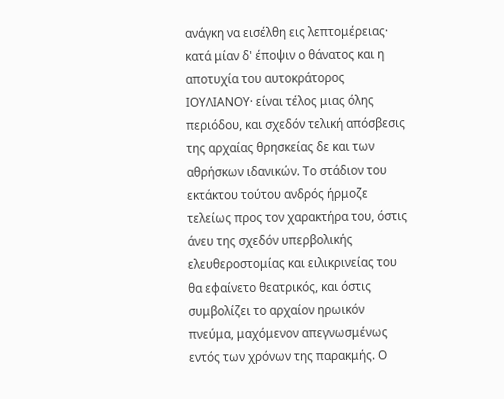ανάγκη να εισέλθη εις λεπτομέρειας· κατά μίαν δ' έποψιν ο θάνατος και η αποτυχία του αυτοκράτορος ΙΟΥΛΙΑΝΟΥ· είναι τέλος μιας όλης περιόδου, και σχεδόν τελική απόσβεσις της αρχαίας θρησκείας δε και των αθρήσκων ιδανικών. Το στάδιον του εκτάκτου τούτου ανδρός ήρμοζε τελείως προς τον χαρακτήρα του, όστις άνευ της σχεδόν υπερβολικής ελευθεροστομίας και ειλικρινείας του θα εφαίνετο θεατρικός, και όστις συμβολίζει το αρχαίον ηρωικόν πνεύμα, μαχόμενον απεγνωσμένως εντός των χρόνων της παρακμής. Ο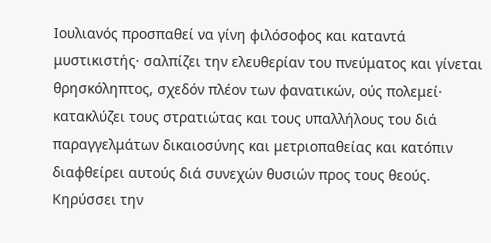Ιουλιανός προσπαθεί να γίνη φιλόσοφος και καταντά μυστικιστής· σαλπίζει την ελευθερίαν του πνεύματος και γίνεται θρησκόληπτος, σχεδόν πλέον των φανατικών, ούς πολεμεί· κατακλύζει τους στρατιώτας και τους υπαλλήλους του διά παραγγελμάτων δικαιοσύνης και μετριοπαθείας και κατόπιν διαφθείρει αυτούς διά συνεχών θυσιών προς τους θεούς. Κηρύσσει την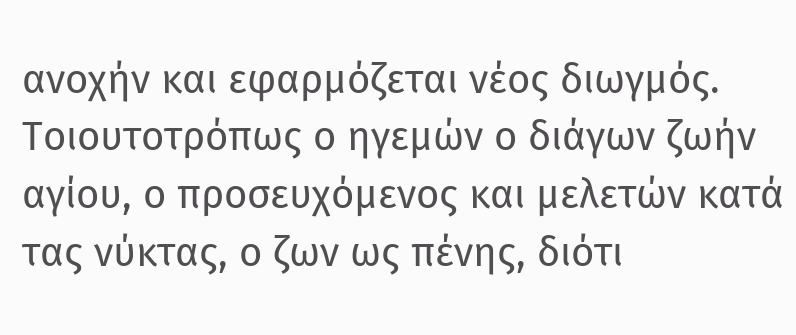ανοχήν και εφαρμόζεται νέος διωγμός. Τοιουτοτρόπως ο ηγεμών ο διάγων ζωήν αγίου, ο προσευχόμενος και μελετών κατά τας νύκτας, ο ζων ως πένης, διότι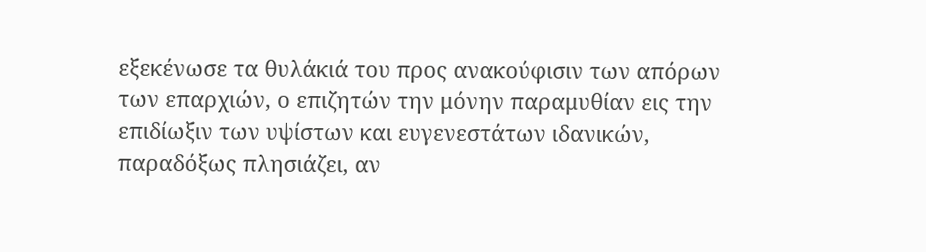εξεκένωσε τα θυλάκιά του προς ανακούφισιν των απόρων των επαρχιών, ο επιζητών την μόνην παραμυθίαν εις την επιδίωξιν των υψίστων και ευγενεστάτων ιδανικών, παραδόξως πλησιάζει, αν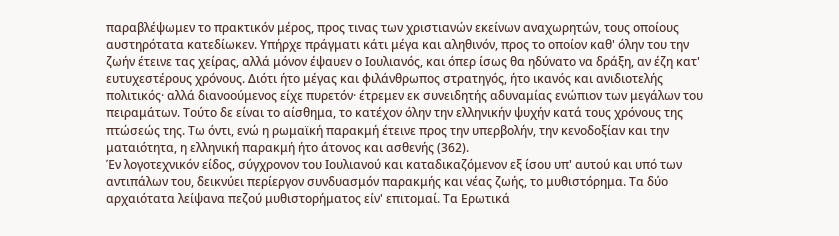παραβλέψωμεν το πρακτικόν μέρος, προς τινας των χριστιανών εκείνων αναχωρητών, τους οποίους αυστηρότατα κατεδίωκεν. Υπήρχε πράγματι κάτι μέγα και αληθινόν, προς το οποίον καθ' όλην του την ζωήν έτεινε τας χείρας, αλλά μόνον έψαυεν ο Ιουλιανός, και όπερ ίσως θα ηδύνατο να δράξη, αν έζη κατ' ευτυχεστέρους χρόνους. Διότι ήτο μέγας και φιλάνθρωπος στρατηγός, ήτο ικανός και ανιδιοτελής πολιτικός· αλλά διανοούμενος είχε πυρετόν· έτρεμεν εκ συνειδητής αδυναμίας ενώπιον των μεγάλων του πειραμάτων. Τούτο δε είναι το αίσθημα, το κατέχον όλην την ελληνικήν ψυχήν κατά τους χρόνους της πτώσεώς της. Τω όντι, ενώ η ρωμαϊκή παρακμή έτεινε προς την υπερβολήν, την κενοδοξίαν και την ματαιότητα, η ελληνική παρακμή ήτο άτονος και ασθενής (362).
Έν λογοτεχνικόν είδος, σύγχρονον του Ιουλιανού και καταδικαζόμενον εξ ίσου υπ' αυτού και υπό των αντιπάλων του, δεικνύει περίεργον συνδυασμόν παρακμής και νέας ζωής, το μυθιστόρημα. Τα δύο αρχαιότατα λείψανα πεζού μυθιστορήματος είν' επιτομαί. Τα Ερωτικά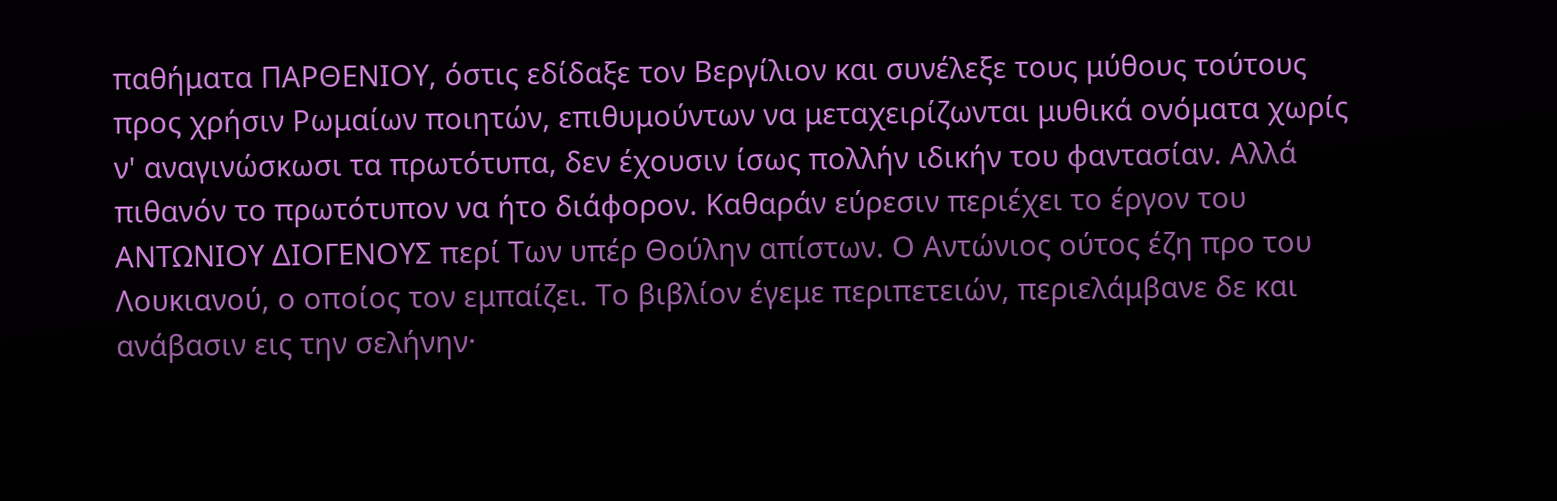παθήματα ΠΑΡΘΕΝΙΟΥ, όστις εδίδαξε τον Βεργίλιον και συνέλεξε τους μύθους τούτους προς χρήσιν Ρωμαίων ποιητών, επιθυμούντων να μεταχειρίζωνται μυθικά ονόματα χωρίς ν' αναγινώσκωσι τα πρωτότυπα, δεν έχουσιν ίσως πολλήν ιδικήν του φαντασίαν. Αλλά πιθανόν το πρωτότυπον να ήτο διάφορον. Καθαράν εύρεσιν περιέχει το έργον του ΑΝΤΩΝΙΟΥ ΔΙΟΓΕΝΟΥΣ περί Των υπέρ Θούλην απίστων. Ο Αντώνιος ούτος έζη προ του Λουκιανού, ο οποίος τον εμπαίζει. Το βιβλίον έγεμε περιπετειών, περιελάμβανε δε και ανάβασιν εις την σελήνην·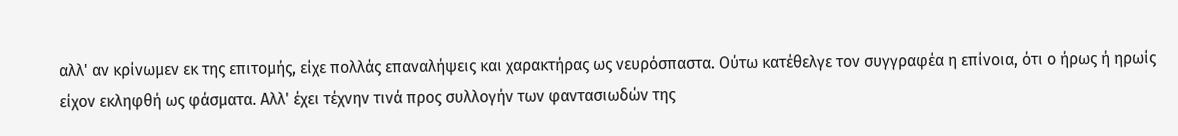αλλ' αν κρίνωμεν εκ της επιτομής, είχε πολλάς επαναλήψεις και χαρακτήρας ως νευρόσπαστα. Ούτω κατέθελγε τον συγγραφέα η επίνοια, ότι ο ήρως ή ηρωίς είχον εκληφθή ως φάσματα. Αλλ' έχει τέχνην τινά προς συλλογήν των φαντασιωδών της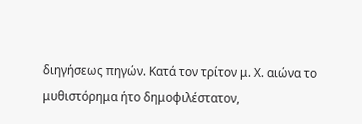διηγήσεως πηγών. Κατά τον τρίτον μ. Χ. αιώνα το μυθιστόρημα ήτο δημοφιλέστατον,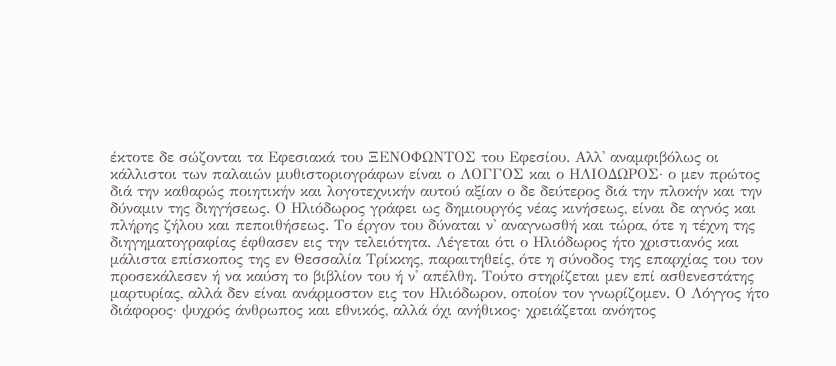έκτοτε δε σώζονται τα Εφεσιακά του ΞΕΝΟΦΩΝΤΟΣ του Εφεσίου. Αλλ' αναμφιβόλως οι κάλλιστοι των παλαιών μυθιστοριογράφων είναι ο ΛΟΓΓΟΣ και ο ΗΛΙΟΔΩΡΟΣ· ο μεν πρώτος διά την καθαρώς ποιητικήν και λογοτεχνικήν αυτού αξίαν ο δε δεύτερος διά την πλοκήν και την δύναμιν της διηγήσεως. Ο Ηλιόδωρος γράφει ως δημιουργός νέας κινήσεως, είναι δε αγνός και πλήρης ζήλου και πεποιθήσεως. Το έργον του δύναται ν' αναγνωσθή και τώρα, ότε η τέχνη της διηγηματογραφίας έφθασεν εις την τελειότητα. Λέγεται ότι ο Ηλιόδωρος ήτο χριστιανός και μάλιστα επίσκοπος της εν Θεσσαλία Τρίκκης, παραιτηθείς, ότε η σύνοδος της επαρχίας του τον προσεκάλεσεν ή να καύση το βιβλίον του ή ν' απέλθη. Τούτο στηρίζεται μεν επί ασθενεστάτης μαρτυρίας, αλλά δεν είναι ανάρμοστον εις τον Ηλιόδωρον, οποίον τον γνωρίζομεν. Ο Λόγγος ήτο διάφορος· ψυχρός άνθρωπος και εθνικός, αλλά όχι ανήθικος· χρειάζεται ανόητος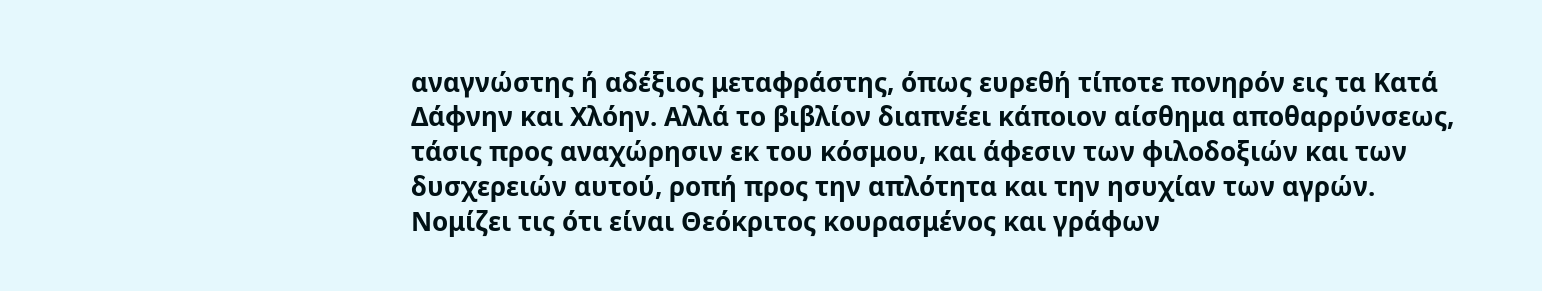αναγνώστης ή αδέξιος μεταφράστης, όπως ευρεθή τίποτε πονηρόν εις τα Κατά Δάφνην και Χλόην. Αλλά το βιβλίον διαπνέει κάποιον αίσθημα αποθαρρύνσεως, τάσις προς αναχώρησιν εκ του κόσμου, και άφεσιν των φιλοδοξιών και των δυσχερειών αυτού, ροπή προς την απλότητα και την ησυχίαν των αγρών. Νομίζει τις ότι είναι Θεόκριτος κουρασμένος και γράφων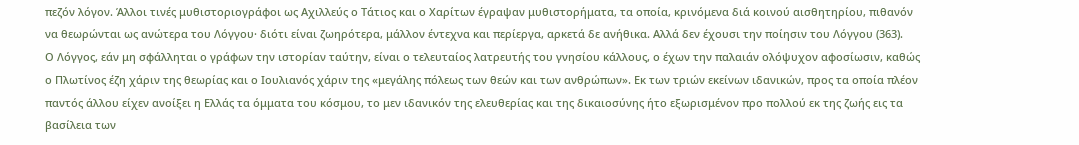πεζόν λόγον. Άλλοι τινές μυθιστοριογράφοι ως Αχιλλεύς ο Τάτιος και ο Χαρίτων έγραψαν μυθιστορήματα, τα οποία, κρινόμενα διά κοινού αισθητηρίου, πιθανόν να θεωρώνται ως ανώτερα του Λόγγου· διότι είναι ζωηρότερα, μάλλον έντεχνα και περίεργα, αρκετά δε ανήθικα. Αλλά δεν έχουσι την ποίησιν του Λόγγου (363).
Ο Λόγγος, εάν μη σφάλληται ο γράφων την ιστορίαν ταύτην, είναι ο τελευταίος λατρευτής του γνησίου κάλλους, ο έχων την παλαιάν ολόψυχον αφοσίωσιν, καθώς ο Πλωτίνος έζη χάριν της θεωρίας και ο Ιουλιανός χάριν της «μεγάλης πόλεως των θεών και των ανθρώπων». Εκ των τριών εκείνων ιδανικών, προς τα οποία πλέον παντός άλλου είχεν ανοίξει η Ελλάς τα όμματα του κόσμου, το μεν ιδανικόν της ελευθερίας και της δικαιοσύνης ήτο εξωρισμένον προ πολλού εκ της ζωής εις τα βασίλεια των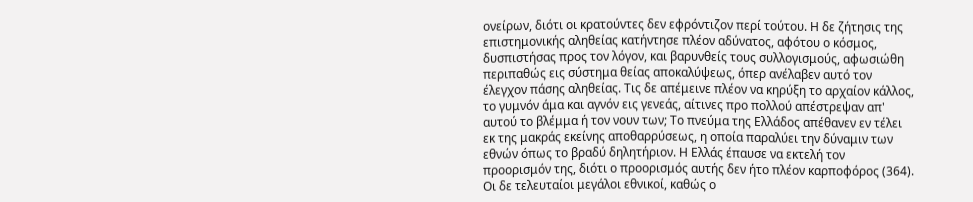ονείρων, διότι οι κρατούντες δεν εφρόντιζον περί τούτου. Η δε ζήτησις της επιστημονικής αληθείας κατήντησε πλέον αδύνατος, αφότου ο κόσμος, δυσπιστήσας προς τον λόγον, και βαρυνθείς τους συλλογισμούς, αφωσιώθη περιπαθώς εις σύστημα θείας αποκαλύψεως, όπερ ανέλαβεν αυτό τον έλεγχον πάσης αληθείας. Τις δε απέμεινε πλέον να κηρύξη το αρχαίον κάλλος, το γυμνόν άμα και αγνόν εις γενεάς, αίτινες προ πολλού απέστρεψαν απ' αυτού το βλέμμα ή τον νουν των; Το πνεύμα της Ελλάδος απέθανεν εν τέλει εκ της μακράς εκείνης αποθαρρύσεως, η οποία παραλύει την δύναμιν των εθνών όπως το βραδύ δηλητήριον. Η Ελλάς έπαυσε να εκτελή τον προορισμόν της, διότι ο προορισμός αυτής δεν ήτο πλέον καρποφόρος (364). Οι δε τελευταίοι μεγάλοι εθνικοί, καθώς ο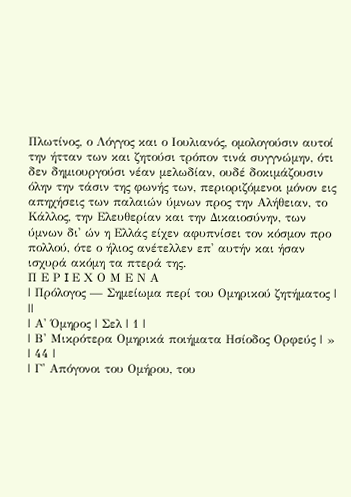Πλωτίνος, ο Λόγγος και ο Ιουλιανός, ομολογούσιν αυτοί την ήτταν των και ζητούσι τρόπον τινά συγγνώμην, ότι δεν δημιουργούσι νέαν μελωδίαν, ουδέ δοκιμάζουσιν όλην την τάσιν της φωνής των, περιοριζόμενοι μόνον εις απηχήσεις των παλαιών ύμνων προς την Αλήθειαν, το Κάλλος, την Ελευθερίαν και την Δικαιοσύνην, των ύμνων δι' ών η Ελλάς είχεν αφυπνίσει τον κόσμον προ πολλού, ότε ο ήλιος ανέτελλεν επ' αυτήν και ήσαν ισχυρά ακόμη τα πτερά της.
Π Ε Ρ I Ε Χ Ο Μ Ε Ν Α
| Πρόλογος — Σημείωμα περί του Ομηρικού ζητήματος | ||
| Α' Όμηρος | Σελ | 1 |
| Β' Μικρότερα Ομηρικά ποιήματα Ησίοδος Ορφεύς | » | 44 |
| Γ' Απόγονοι του Ομήρου, του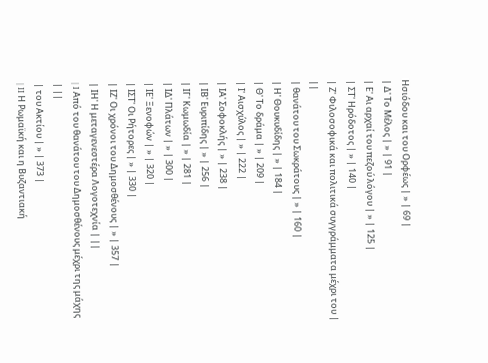Ησιόδου και του Ορφέως | » | 69 |
| Δ' Το Μέλος | » | 91 |
| Ε' Αι αρχαί του πεζού λόγου | » | 125 |
| ΣΤ' Ηρόδοτος | » | 140 |
| Ζ' Φιλοσοφικά και πολιτικά συγγράμματα μέχρι του | ||
| θανάτου του Σωκράτους | » | 160 |
| Η' Θουκυδίδης | » | 184 |
| Θ' Το δράμα | » | 209 |
| Ι' Αισχύλος | » | 222 |
| ΙΑ' Σοφοκλής | » | 238 |
| ΙΒ' Ευριπίδης | » | 256 |
| ΙΓ' Κωμωδία | » | 281 |
| ΙΔ' Πλάτων | » | 300 |
| ΙΕ' Ξενοφών | » | 320 |
| ΙΣΤ' Οι Ρήτορες | » | 330 |
| ΙΖ' Οι χρόνοι του Δημοσθένους | » | 357 |
| ΙΗ' Η μεταγενεστέρα Λογοτεχνία | ||
| I Από του θανάτου του Δημοσθένους μέχρι της μάχης | ||
| του Ακτίου | » | 373 |
| II Η Ρωμαϊκή και η Βυζαντιακή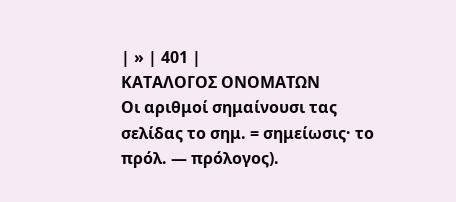| » | 401 |
ΚΑΤΑΛΟΓΟΣ ΟΝΟΜΑΤΩΝ
Οι αριθμοί σημαίνουσι τας σελίδας το σημ. = σημείωσις· το πρόλ. — πρόλογος).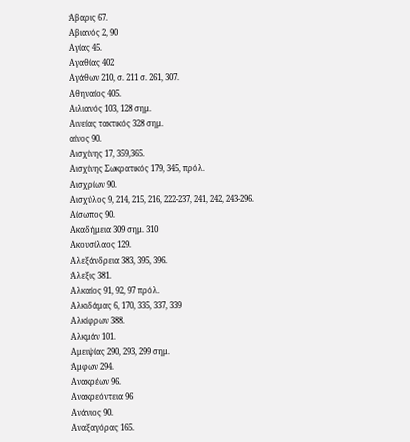Άβαρις 67.
Αβιανός 2, 90
Αγίας 45.
Αγαθίας 402
Αγάθων 210, σ. 211 σ. 261, 307.
Αθηναίος 405.
Αιλιανός 103, 128 σημ.
Αινείας τακτικός 328 σημ.
αίνος 90.
Αισχίνης 17, 359,365.
Αισχίνης Σωκρατικός 179, 345, πρόλ.
Αισχρίων 90.
Αισχύλος 9, 214, 215, 216, 222-237, 241, 242, 243-296.
Αίσωπος 90.
Ακαδήμεια 309 σημ. 310
Ακουσίλαος 129.
Αλεξάνδρεια 383, 395, 396.
Άλεξις 381.
Αλκαίος 91, 92, 97 πρόλ.
Αλκιδάμας 6, 170, 335, 337, 339
Αλκίφρων 388.
Αλκμάν 101.
Αμειψίας 290, 293, 299 σημ.
Άμφων 294.
Ανακρέων 96.
Ανακρεόντεια 96
Ανάνιος 90.
Αναξαγόρας 165.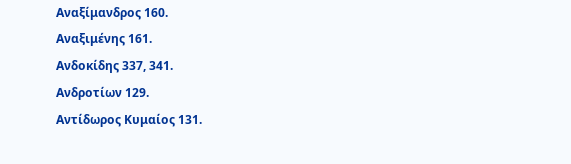Αναξίμανδρος 160.
Αναξιμένης 161.
Ανδοκίδης 337, 341.
Ανδροτίων 129.
Αντίδωρος Κυμαίος 131.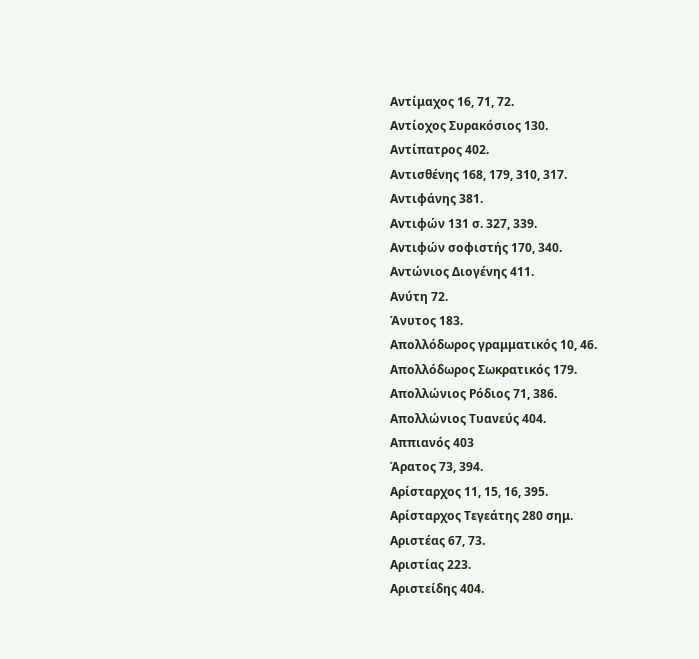Αντίμαχος 16, 71, 72.
Αντίοχος Συρακόσιος 130.
Αντίπατρος 402.
Αντισθένης 168, 179, 310, 317.
Αντιφάνης 381.
Αντιφών 131 σ. 327, 339.
Αντιφών σοφιστής 170, 340.
Αντώνιος Διογένης 411.
Ανύτη 72.
Άνυτος 183.
Απολλόδωρος γραμματικός 10, 46.
Απολλόδωρος Σωκρατικός 179.
Απολλώνιος Ρόδιος 71, 386.
Απολλώνιος Τυανεύς 404.
Αππιανός 403
Άρατος 73, 394.
Αρίσταρχος 11, 15, 16, 395.
Αρίσταρχος Τεγεάτης 280 σημ.
Αριστέας 67, 73.
Αριστίας 223.
Αριστείδης 404.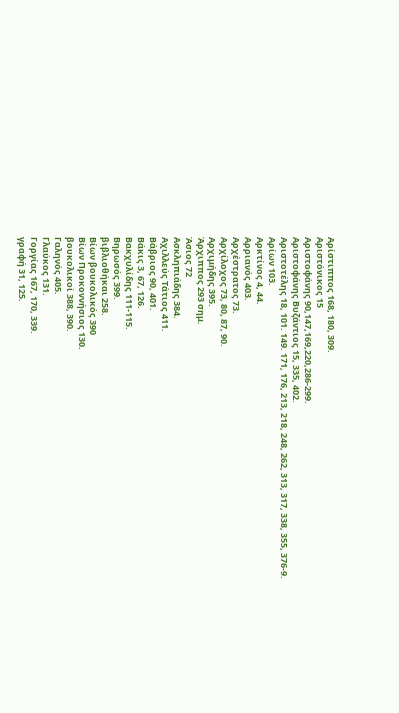Αρίστιππος 168, 180, 309.
Αριστόνικος 15
Αριστοφάνης 90,147,169,220,286-299.
Αριστοφάνης Βυζάντιος 15, 335, 402.
Αριστοτέλης 18, 101. 149. 171, 176, 213, 218, 248, 262, 313, 317, 338, 355, 376-9.
Αρίων 103.
Αρκτίνος 4, 44.
Αρριανός 403.
Αρχέστρατος 73.
Αρχίλοχος 73, 80, 87, 90.
Αρχιμήδης 395.
Άρχιππος 293 σημ.
Άσιος 72
Ασκληπιάδης 384.
Αχιλλεύς Τάτιος 411.
Βάβριος 90, 401.
Βάκις 3, 67, 126.
Βακχυλίδης 111-115.
Βηρωσός 399.
βιβλιοθήκαι 258.
Βίων βουκολικός 390
Βίων Προκοννήσιος 130.
βουκολικοί 388, 390.
Γαληνός 405.
Γλαύκος 131.
Γοργίας 167, 170, 339.
γραφή 31, 125.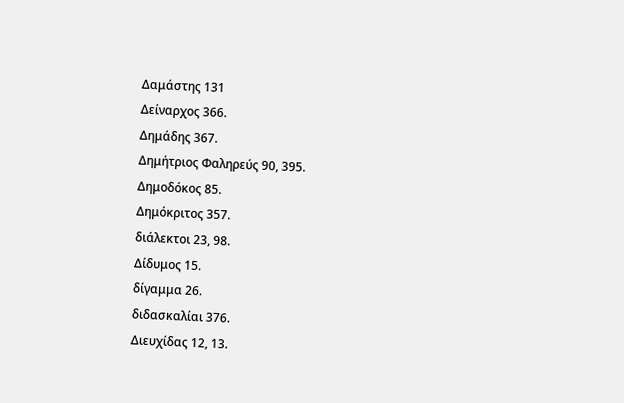Δαμάστης 131
Δείναρχος 366.
Δημάδης 367.
Δημήτριος Φαληρεύς 90, 395.
Δημοδόκος 85.
Δημόκριτος 357.
διάλεκτοι 23, 98.
Δίδυμος 15.
δίγαμμα 26.
διδασκαλίαι 376.
Διευχίδας 12, 13.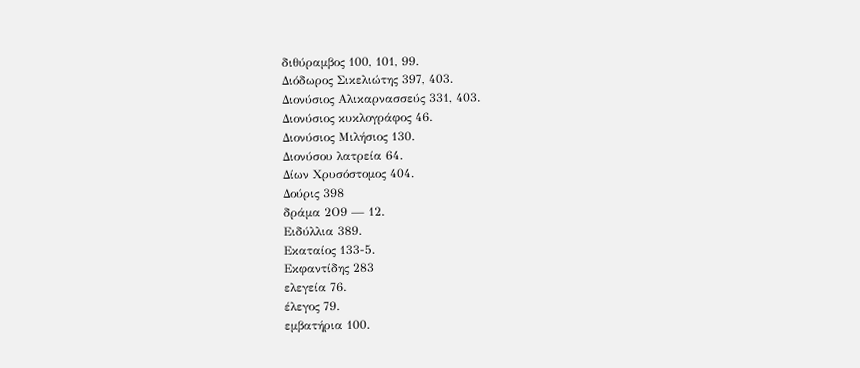διθύραμβος 100, 101, 99.
Διόδωρος Σικελιώτης 397, 403.
Διονύσιος Αλικαρνασσεύς 331, 403.
Διονύσιος κυκλογράφος 46.
Διονύσιος Μιλήσιος 130.
Διονύσου λατρεία 64.
Δίων Χρυσόστομος 404.
Δούρις 398
δράμα 2Ο9 — 12.
Ειδύλλια 389.
Εκαταίος 133-5.
Εκφαντίδης 283
ελεγεία 76.
έλεγος 79.
εμβατήρια 100.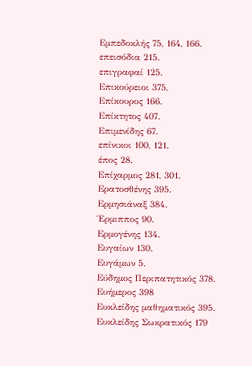Εμπεδοκλής 75, 164, 166.
επεισόδια 215.
επιγραφαί 125.
Επικούρειοι 375,
Επίκουρος 166.
Επίκτητος 407.
Επιμενίδης 67.
επίνικοι 100, 121.
έπος 28.
Επίχαρμος 281, 301.
Ερατοσθένης 395.
Ερμησιάναξ 384.
Έρμιππος 90.
Ερμογένης 134.
Ευγαίων 130.
Ευγάμων 5.
Εύδημος Περιπατητικός 378.
Ευήμερος 398
Ευκλείδης μαθηματικός 395.
Ευκλείδης Σωκρατικός 179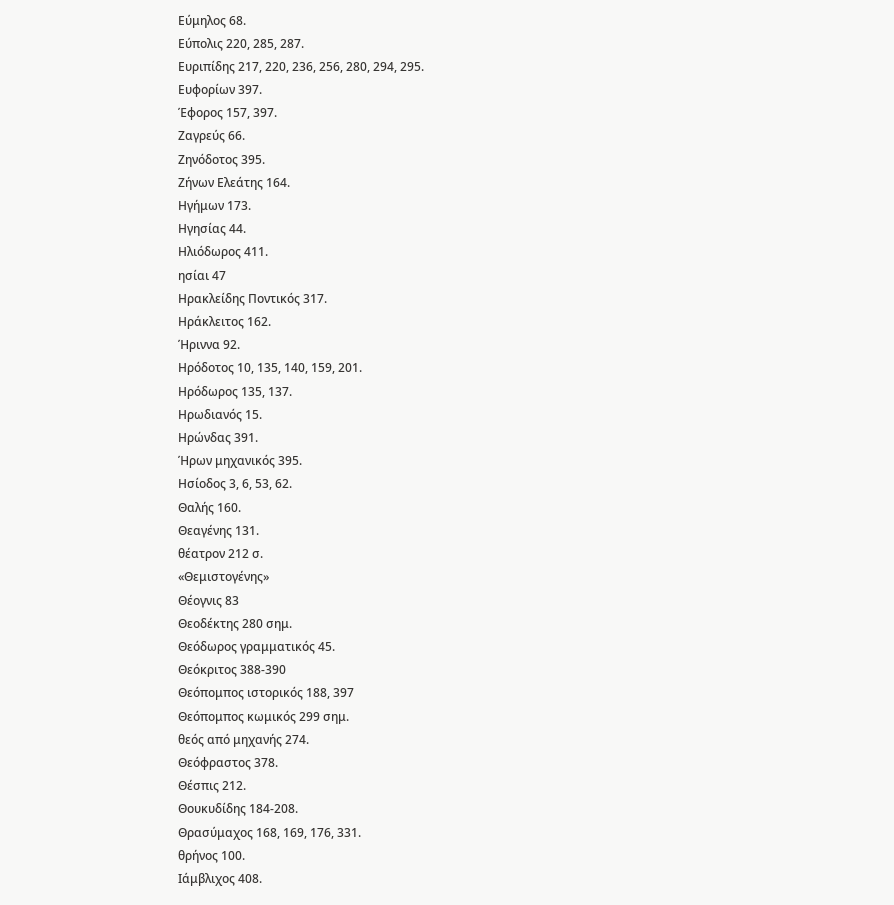Εύμηλος 68.
Εύπολις 220, 285, 287.
Ευριπίδης 217, 220, 236, 256, 280, 294, 295.
Ευφορίων 397.
Έφορος 157, 397.
Ζαγρεύς 66.
Ζηνόδοτος 395.
Ζήνων Ελεάτης 164.
Ηγήμων 173.
Ηγησίας 44.
Ηλιόδωρος 411.
ησίαι 47
Ηρακλείδης Ποντικός 317.
Ηράκλειτος 162.
Ήριννα 92.
Ηρόδοτος 10, 135, 140, 159, 201.
Ηρόδωρος 135, 137.
Ηρωδιανός 15.
Ηρώνδας 391.
Ήρων μηχανικός 395.
Ησίοδος 3, 6, 53, 62.
Θαλής 160.
Θεαγένης 131.
θέατρον 212 σ.
«Θεμιστογένης»
Θέογνις 83
Θεοδέκτης 280 σημ.
Θεόδωρος γραμματικός 45.
Θεόκριτος 388-390
Θεόπομπος ιστορικός 188, 397
Θεόπομπος κωμικός 299 σημ.
θεός από μηχανής 274.
Θεόφραστος 378.
Θέσπις 212.
Θουκυδίδης 184-208.
Θρασύμαχος 168, 169, 176, 331.
θρήνος 100.
Ιάμβλιχος 408.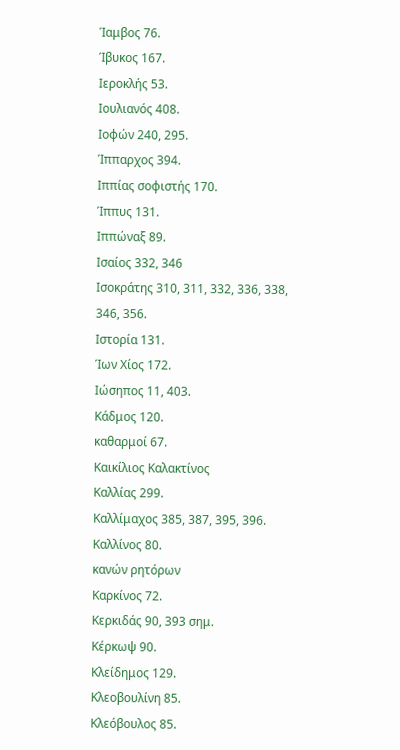Ίαμβος 76.
Ίβυκος 167.
Ιεροκλής 53.
Ιουλιανός 408.
Ιοφών 240, 295.
Ίππαρχος 394.
Ιππίας σοφιστής 170.
Ίππυς 131.
Ιππώναξ 89.
Ισαίος 332, 346
Ισοκράτης 310, 311, 332, 336, 338, 346, 356.
Ιστορία 131.
Ίων Χίος 172.
Ιώσηπος 11, 403.
Κάδμος 120.
καθαρμοί 67.
Καικίλιος Καλακτίνος
Καλλίας 299.
Καλλίμαχος 385, 387, 395, 396.
Καλλίνος 80.
κανών ρητόρων
Καρκίνος 72.
Κερκιδάς 90, 393 σημ.
Κέρκωψ 90.
Κλείδημος 129.
Κλεοβουλίνη 85.
Κλεόβουλος 85.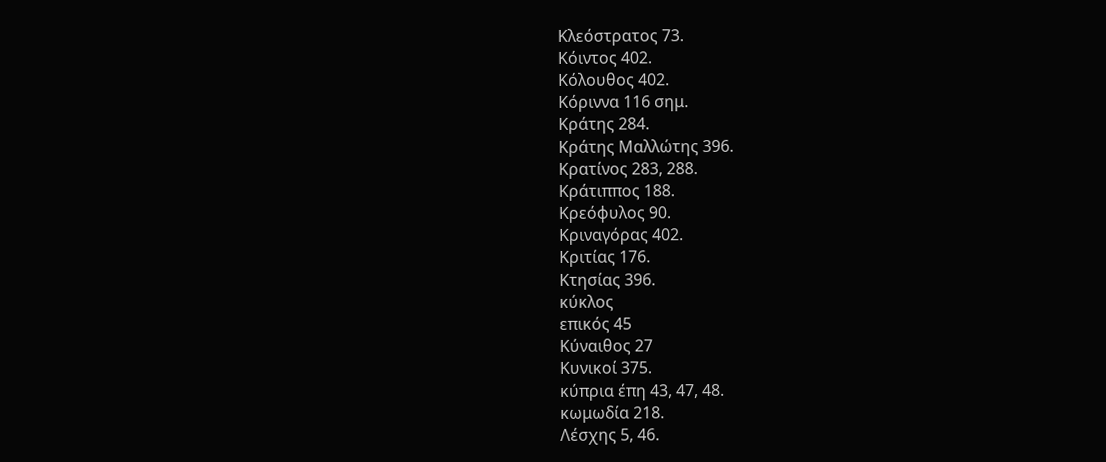Κλεόστρατος 73.
Κόιντος 402.
Κόλουθος 402.
Κόριννα 116 σημ.
Κράτης 284.
Κράτης Μαλλώτης 396.
Κρατίνος 283, 288.
Κράτιππος 188.
Κρεόφυλος 90.
Κριναγόρας 402.
Κριτίας 176.
Κτησίας 396.
κύκλος
επικός 45
Κύναιθος 27
Κυνικοί 375.
κύπρια έπη 43, 47, 48.
κωμωδία 218.
Λέσχης 5, 46.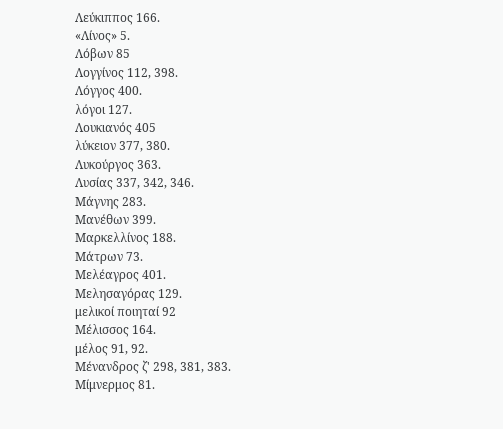Λεύκιππος 166.
«Λίνος» 5.
Λόβων 85
Λογγίνος 112, 398.
Λόγγος 400.
λόγοι 127.
Λουκιανός 405
λύκειον 377, 380.
Λυκούργος 363.
Λυσίας 337, 342, 346.
Μάγνης 283.
Μανέθων 399.
Μαρκελλίνος 188.
Μάτρων 73.
Μελέαγρος 401.
Μελησαγόρας 129.
μελικοί ποιηταί 92
Μέλισσος 164.
μέλος 91, 92.
Μένανδρος ζ' 298, 381, 383.
Μίμνερμος 81.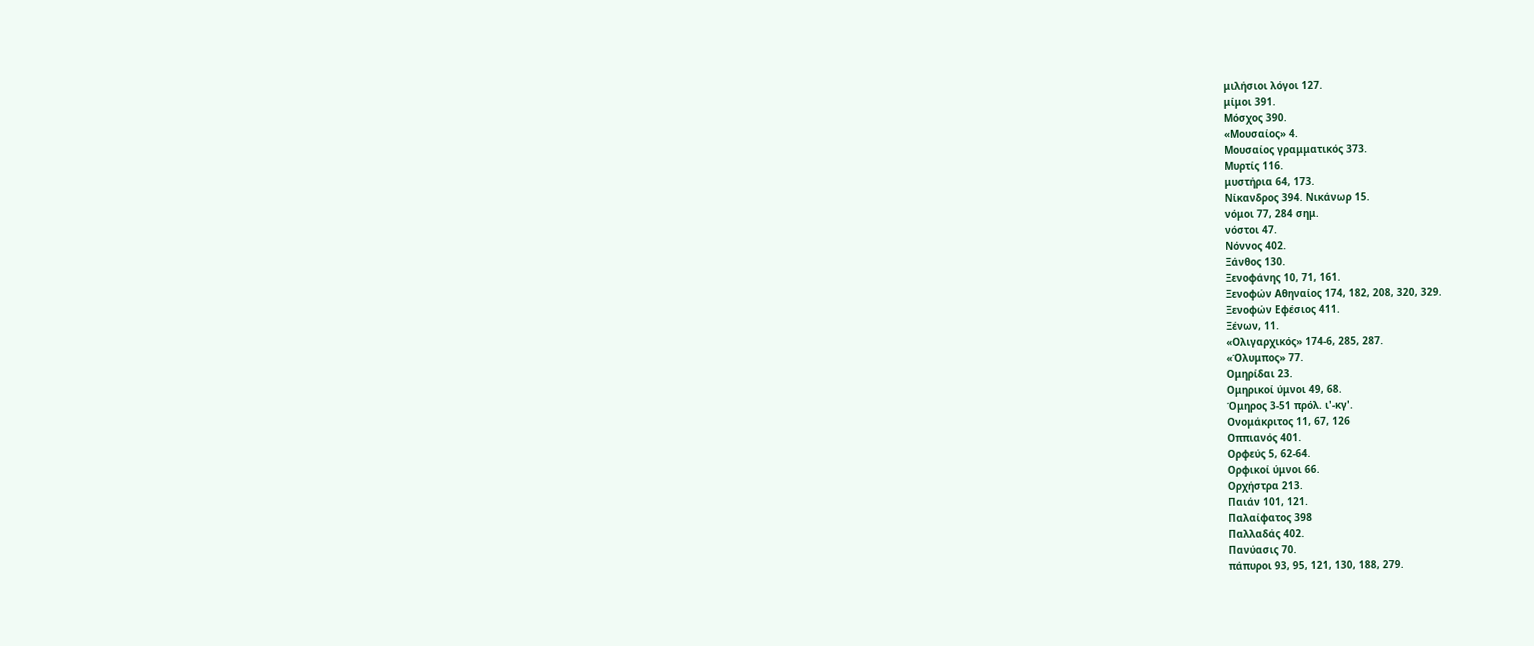μιλήσιοι λόγοι 127.
μίμοι 391.
Μόσχος 390.
«Μουσαίος» 4.
Μουσαίος γραμματικός 373.
Μυρτίς 116.
μυστήρια 64, 173.
Νίκανδρος 394. Νικάνωρ 15.
νόμοι 77, 284 σημ.
νόστοι 47.
Νόννος 402.
Ξάνθος 130.
Ξενοφάνης 10, 71, 161.
Ξενοφών Αθηναίος 174, 182, 208, 320, 329.
Ξενοφών Εφέσιος 411.
Ξένων, 11.
«Ολιγαρχικός» 174-6, 285, 287.
«Όλυμπος» 77.
Ομηρίδαι 23.
Ομηρικοί ύμνοι 49, 68.
Όμηρος 3-51 πρόλ. ι'-κγ'.
Ονομάκριτος 11, 67, 126
Οππιανός 401.
Ορφεύς 5, 62-64.
Ορφικοί ύμνοι 66.
Ορχήστρα 213.
Παιάν 101, 121.
Παλαίφατος 398
Παλλαδάς 402.
Πανύασις 70.
πάπυροι 93, 95, 121, 130, 188, 279.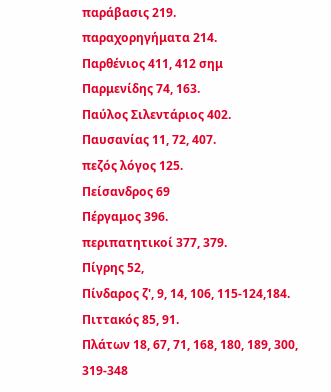παράβασις 219.
παραχορηγήματα 214.
Παρθένιος 411, 412 σημ
Παρμενίδης 74, 163.
Παύλος Σιλεντάριος 402.
Παυσανίας 11, 72, 407.
πεζός λόγος 125.
Πείσανδρος 69
Πέργαμος 396.
περιπατητικοί 377, 379.
Πίγρης 52,
Πίνδαρος ζ', 9, 14, 106, 115-124,184.
Πιττακός 85, 91.
Πλάτων 18, 67, 71, 168, 180, 189, 300, 319-348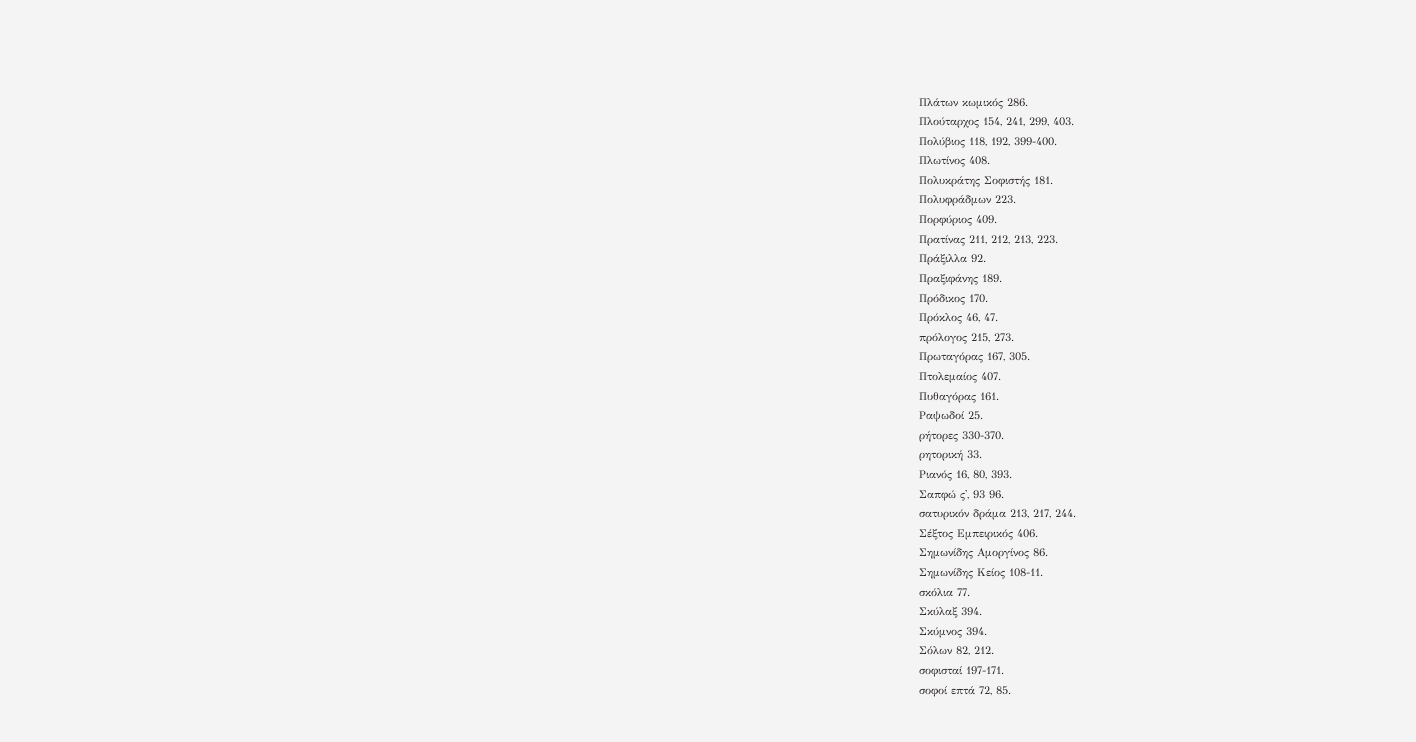Πλάτων κωμικός 286.
Πλούταρχος 154, 241, 299, 403.
Πολύβιος 118, 192, 399-400.
Πλωτίνος 408.
Πολυκράτης Σοφιστής 181.
Πολυφράδμων 223.
Πορφύριος 409.
Πρατίνας 211, 212, 213, 223.
Πράξιλλα 92.
Πραξιφάνης 189.
Πρόδικος 170.
Πρόκλος 46, 47.
πρόλογος 215, 273.
Πρωταγόρας 167, 305.
Πτολεμαίος 407.
Πυθαγόρας 161.
Ραψωδοί 25.
ρήτορες 330-370.
ρητορική 33.
Ριανός 16, 80, 393.
Σαπφώ ς', 93 96.
σατυρικόν δράμα 213, 217, 244.
Σέξτος Εμπειρικός 406.
Σημωνίδης Αμοργίνος 86.
Σημωνίδης Κείος 108-11.
σκόλια 77.
Σκύλαξ 394.
Σκύμνος 394.
Σόλων 82, 212.
σοφισταί 197-171.
σοφοί επτά 72, 85.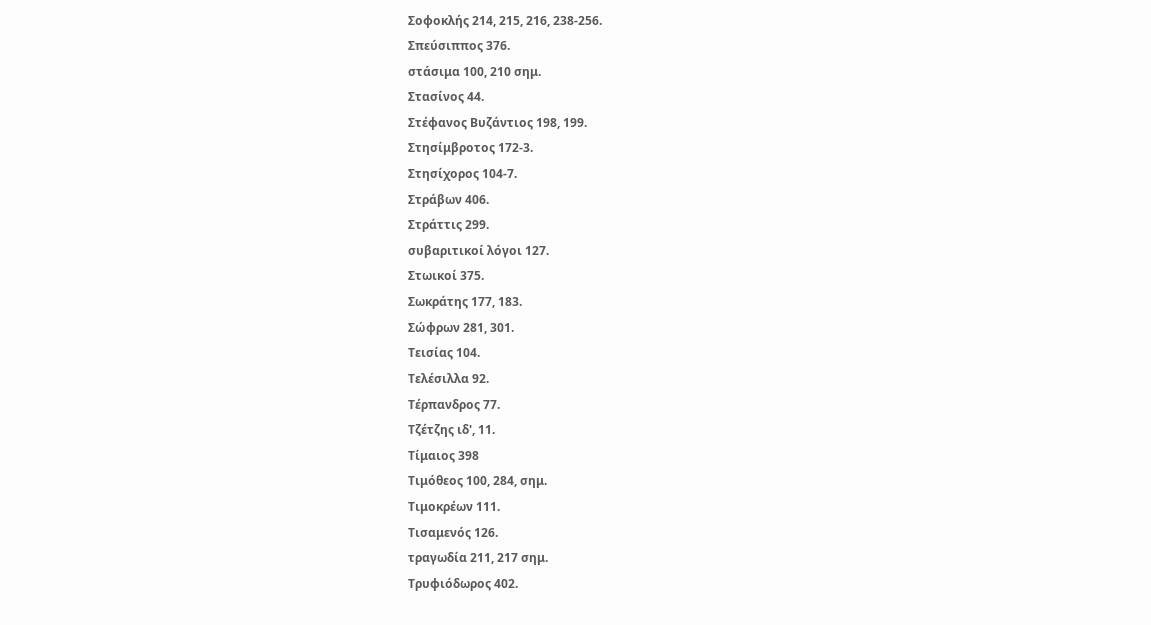Σοφοκλής 214, 215, 216, 238-256.
Σπεύσιππος 376.
στάσιμα 100, 210 σημ.
Στασίνος 44.
Στέφανος Βυζάντιος 198, 199.
Στησίμβροτος 172-3.
Στησίχορος 104-7.
Στράβων 406.
Στράττις 299.
συβαριτικοί λόγοι 127.
Στωικοί 375.
Σωκράτης 177, 183.
Σώφρων 281, 301.
Τεισίας 104.
Τελέσιλλα 92.
Τέρπανδρος 77.
Τζέτζης ιδ', 11.
Τίμαιος 398
Τιμόθεος 100, 284, σημ.
Τιμοκρέων 111.
Τισαμενός 126.
τραγωδία 211, 217 σημ.
Τρυφιόδωρος 402.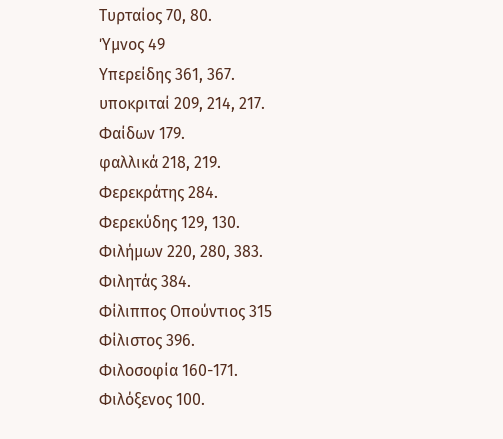Τυρταίος 70, 80.
Ύμνος 49
Υπερείδης 361, 367.
υποκριταί 209, 214, 217.
Φαίδων 179.
φαλλικά 218, 219.
Φερεκράτης 284.
Φερεκύδης 129, 130.
Φιλήμων 220, 280, 383.
Φιλητάς 384.
Φίλιππος Οπούντιος 315
Φίλιστος 396.
Φιλοσοφία 160-171.
Φιλόξενος 100.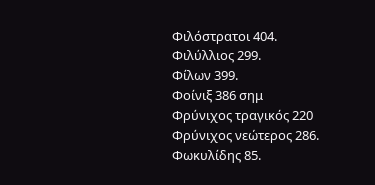Φιλόστρατοι 404.
Φιλύλλιος 299.
Φίλων 399.
Φοίνιξ 386 σημ
Φρύνιχος τραγικός 220
Φρύνιχος νεώτερος 286.
Φωκυλίδης 85.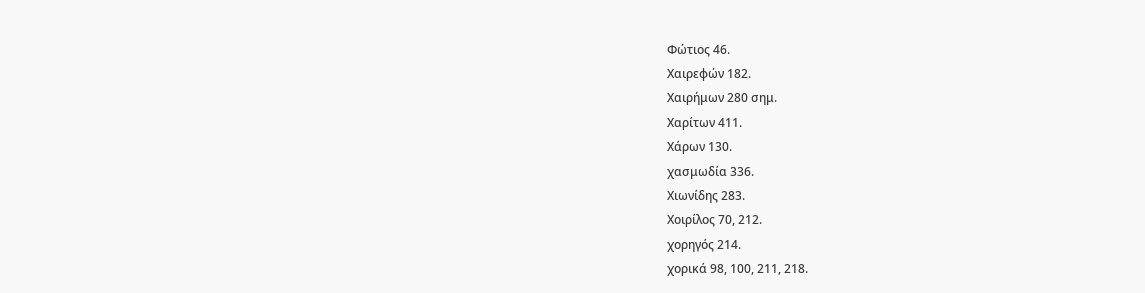Φώτιος 46.
Χαιρεφών 182.
Χαιρήμων 280 σημ.
Χαρίτων 411.
Χάρων 130.
χασμωδία 336.
Χιωνίδης 283.
Χοιρίλος 70, 212.
χορηγός 214.
χορικά 98, 100, 211, 218.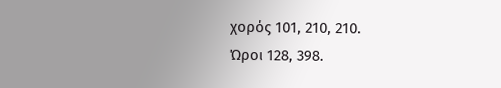χορός 101, 210, 210.
Ώροι 128, 398.